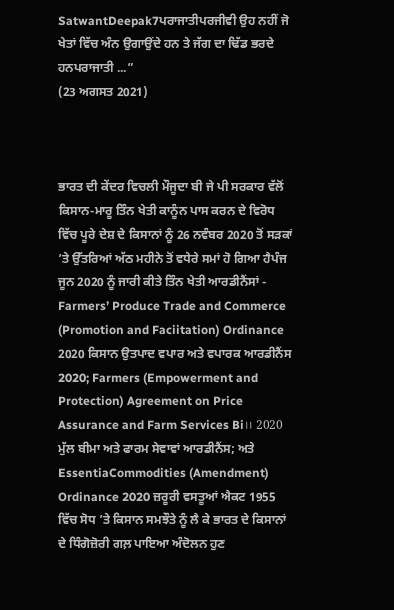SatwantDeepak7ਪਰਾਜਾਤੀਪਰਜੀਵੀ ਉਹ ਨਹੀਂ ਜੋ ਖੇਤਾਂ ਵਿੱਚ ਅੰਨ ਉਗਾਉਂਦੇ ਹਨ ਤੇ ਜੱਗ ਦਾ ਢਿੱਡ ਭਰਦੇ ਹਨਪਰਾਜਾਤੀ ...”
(23 ਅਗਸਤ 2021)



ਭਾਰਤ ਦੀ ਕੇਂਦਰ ਵਿਚਲੀ ਮੌਜੂਦਾ ਬੀ ਜੇ ਪੀ ਸਰਕਾਰ ਵੱਲੋਂ ਕਿਸਾਨ-ਮਾਰੂ ਤਿੰਨ ਖੇਤੀ ਕਾਨੂੰਨ ਪਾਸ ਕਰਨ ਦੇ ਵਿਰੋਧ ਵਿੱਚ ਪੂਰੇ ਦੇਸ਼ ਦੇ ਕਿਸਾਨਾਂ ਨੂੰ 26 ਨਵੰਬਰ 2020 ਤੋਂ ਸੜਕਾਂ ’ਤੇ ਉੱਤਰਿਆਂ ਅੱਠ ਮਹੀਨੇ ਤੋਂ ਵਧੇਰੇ ਸਮਾਂ ਹੋ ਗਿਆ ਹੈਪੰਜ ਜੂਨ 2020 ਨੂੰ ਜਾਰੀ ਕੀਤੇ ਤਿੰਨ ਖੇਤੀ ਆਰਡੀਨੈਂਸਾਂ - Farmers’ Produce Trade and Commerce (Promotion and Faciitation) Ordinance 2020 ਕਿਸਾਨ ਉਤਪਾਦ ਵਪਾਰ ਅਤੇ ਵਪਾਰਕ ਆਰਡੀਨੈਂਸ 2020; Farmers (Empowerment and Protection) Agreement on Price Assurance and Farm Services Bi।। 2020 ਮੁੱਲ ਬੀਮਾ ਅਤੇ ਫਾਰਮ ਸੇਵਾਵਾਂ ਆਰਡੀਨੈਂਸ; ਅਤੇ EssentiaCommodities (Amendment) Ordinance 2020 ਜ਼ਰੂਰੀ ਵਸਤੂਆਂ ਐਕਟ 1955 ਵਿੱਚ ਸੋਧ ’ਤੇ ਕਿਸਾਨ ਸਮਝੌਤੇ ਨੂੰ ਲੈ ਕੇ ਭਾਰਤ ਦੇ ਕਿਸਾਨਾਂ ਦੇ ਧਿੰਗੋਜ਼ੋਰੀ ਗਲ਼ ਪਾਇਆ ਅੰਦੋਲਨ ਹੁਣ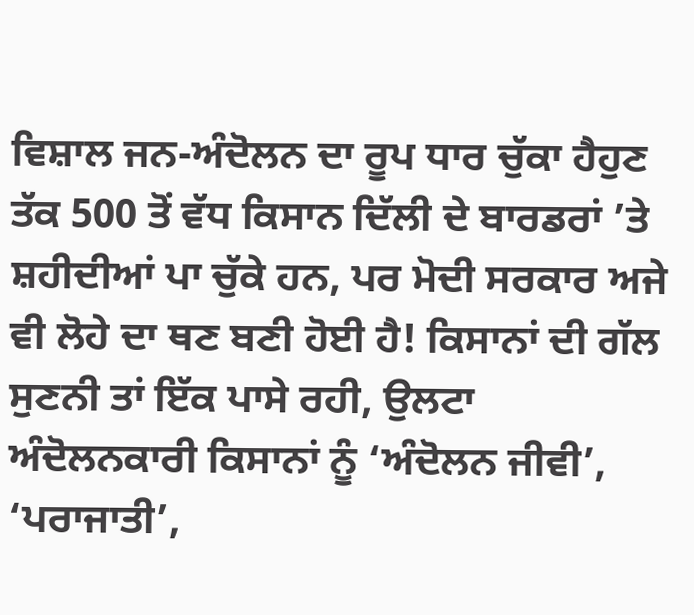ਵਿਸ਼ਾਲ ਜਨ-ਅੰਦੋਲਨ ਦਾ ਰੂਪ ਧਾਰ ਚੁੱਕਾ ਹੈਹੁਣ ਤੱਕ 500 ਤੋਂ ਵੱਧ ਕਿਸਾਨ ਦਿੱਲੀ ਦੇ ਬਾਰਡਰਾਂ ’ਤੇ ਸ਼ਹੀਦੀਆਂ ਪਾ ਚੁੱਕੇ ਹਨ, ਪਰ ਮੋਦੀ ਸਰਕਾਰ ਅਜੇ ਵੀ ਲੋਹੇ ਦਾ ਥਣ ਬਣੀ ਹੋਈ ਹੈ! ਕਿਸਾਨਾਂ ਦੀ ਗੱਲ ਸੁਣਨੀ ਤਾਂ ਇੱਕ ਪਾਸੇ ਰਹੀ, ਉਲਟਾ ਅੰਦੋਲਨਕਾਰੀ ਕਿਸਾਨਾਂ ਨੂੰ ‘ਅੰਦੋਲਨ ਜੀਵੀ’, ‘ਪਰਾਜਾਤੀ’,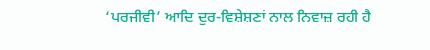‘ਪਰਜੀਵੀ’ ਆਦਿ ਦੁਰ-ਵਿਸ਼ੇਸ਼ਣਾਂ ਨਾਲ ਨਿਵਾਜ਼ ਰਹੀ ਹੈ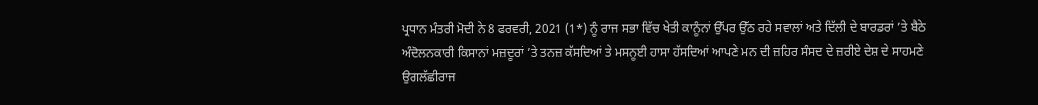ਪ੍ਰਧਾਨ ਮੰਤਰੀ ਮੋਦੀ ਨੇ 8 ਫਰਵਰੀ, 2021 (1*) ਨੂੰ ਰਾਜ ਸਭਾ ਵਿੱਚ ਖੇਤੀ ਕਾਨੂੰਨਾਂ ਉੱਪਰ ਉੱਠ ਰਹੇ ਸਵਾਲਾਂ ਅਤੇ ਦਿੱਲੀ ਦੇ ਬਾਰਡਰਾਂ ’ਤੇ ਬੈਠੇ ਅੰਦੋਲਨਕਾਰੀ ਕਿਸਾਨਾਂ ਮਜ਼ਦੂਰਾਂ ’ਤੇ ਤਨਜ਼ ਕੱਸਦਿਆਂ ਤੇ ਮਸਨੂਈ ਹਾਸਾ ਹੱਸਦਿਆਂ ਆਪਣੇ ਮਨ ਦੀ ਜ਼ਹਿਰ ਸੰਸਦ ਦੇ ਜ਼ਰੀਏ ਦੇਸ਼ ਦੇ ਸਾਹਮਣੇ ਉਗਲੱਛੀਰਾਜ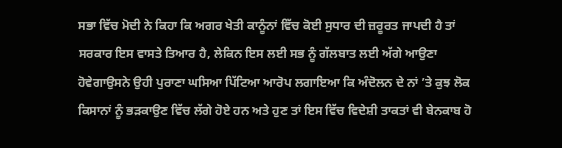ਸਭਾ ਵਿੱਚ ਮੋਦੀ ਨੇ ਕਿਹਾ ਕਿ ਅਗਰ ਖੇਤੀ ਕਾਨੂੰਨਾਂ ਵਿੱਚ ਕੋਈ ਸੁਧਾਰ ਦੀ ਜ਼ਰੂਰਤ ਜਾਪਦੀ ਹੈ ਤਾਂ ਸਰਕਾਰ ਇਸ ਵਾਸਤੇ ਤਿਆਰ ਹੈ, ਲੇਕਿਨ ਇਸ ਲਈ ਸਭ ਨੂੰ ਗੱਲਬਾਤ ਲਈ ਅੱਗੇ ਆਉਣਾ ਹੋਵੇਗਾਉਸਨੇ ਉਹੀ ਪੁਰਾਣਾ ਘਸਿਆ ਪਿੱਟਿਆ ਆਰੋਪ ਲਗਾਇਆ ਕਿ ਅੰਦੋਲਨ ਦੇ ਨਾਂ ’ਤੇ ਕੁਝ ਲੋਕ ਕਿਸਾਨਾਂ ਨੂੰ ਭੜਕਾਉਣ ਵਿੱਚ ਲੱਗੇ ਹੋਏ ਹਨ ਅਤੇ ਹੁਣ ਤਾਂ ਇਸ ਵਿੱਚ ਵਿਦੇਸ਼ੀ ਤਾਕਤਾਂ ਵੀ ਬੇਨਕਾਬ ਹੋ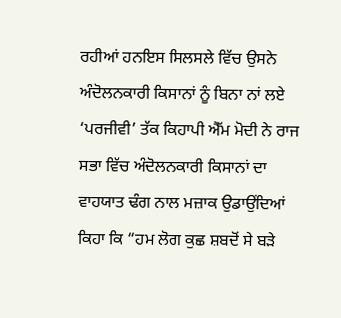ਰਹੀਆਂ ਹਨਇਸ ਸਿਲਸਲੇ ਵਿੱਚ ਉਸਨੇ ਅੰਦੋਲਨਕਾਰੀ ਕਿਸਾਨਾਂ ਨੂੰ ਬਿਨਾ ਨਾਂ ਲਏ ‘ਪਰਜੀਵੀ’ ਤੱਕ ਕਿਹਾਪੀ ਐੱਮ ਮੋਦੀ ਨੇ ਰਾਜ ਸਭਾ ਵਿੱਚ ਅੰਦੋਲਨਕਾਰੀ ਕਿਸਾਨਾਂ ਦਾ ਵਾਹਯਾਤ ਢੰਗ ਨਾਲ ਮਜ਼ਾਕ ਉਡਾਉਂਦਿਆਂ ਕਿਹਾ ਕਿ “ਹਮ ਲੋਗ ਕੁਛ ਸ਼ਬਦੋਂ ਸੇ ਬੜੇ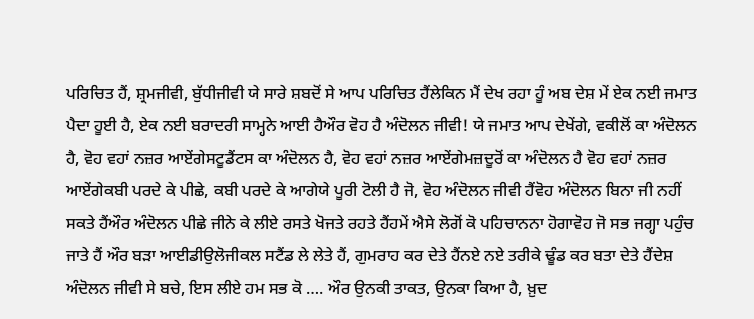ਪਰਿਚਿਤ ਹੈਂ, ਸ਼੍ਰਮਜੀਵੀ, ਬੁੱਧੀਜੀਵੀ ਯੇ ਸਾਰੇ ਸ਼ਬਦੋਂ ਸੇ ਆਪ ਪਰਿਚਿਤ ਹੈਂਲੇਕਿਨ ਮੈਂ ਦੇਖ ਰਹਾ ਹੂੰ ਅਬ ਦੇਸ਼ ਮੇਂ ਏਕ ਨਈ ਜਮਾਤ ਪੈਦਾ ਹੂਈ ਹੈ, ਏਕ ਨਈ ਬਰਾਦਰੀ ਸਾਮ੍ਹਨੇ ਆਈ ਹੈਔਰ ਵੋਹ ਹੈ ਅੰਦੋਲਨ ਜੀਵੀ! ਯੇ ਜਮਾਤ ਆਪ ਦੇਖੇਂਗੇ, ਵਕੀਲੋਂ ਕਾ ਅੰਦੋਲਨ ਹੈ, ਵੋਹ ਵਹਾਂ ਨਜ਼ਰ ਆਏਂਗੇਸਟੂਡੈਂਟਸ ਕਾ ਅੰਦੋਲਨ ਹੈ, ਵੋਹ ਵਹਾਂ ਨਜ਼ਰ ਆਏਂਗੇਮਜ਼ਦੂਰੋਂ ਕਾ ਅੰਦੋਲਨ ਹੈ ਵੋਹ ਵਹਾਂ ਨਜ਼ਰ ਆਏਂਗੇਕਬੀ ਪਰਦੇ ਕੇ ਪੀਛੇ, ਕਬੀ ਪਰਦੇ ਕੇ ਆਗੇਯੇ ਪੂਰੀ ਟੋਲੀ ਹੈ ਜੋ, ਵੋਹ ਅੰਦੋਲਨ ਜੀਵੀ ਹੈਂਵੋਹ ਅੰਦੋਲਨ ਬਿਨਾ ਜੀ ਨਹੀਂ ਸਕਤੇ ਹੈਂਔਰ ਅੰਦੋਲਨ ਪੀਛੇ ਜੀਨੇ ਕੇ ਲੀਏ ਰਸਤੇ ਖੋਜਤੇ ਰਹਤੇ ਹੈਂਹਮੇਂ ਐਸੇ ਲੋਗੋਂ ਕੋ ਪਹਿਚਾਨਨਾ ਹੋਗਾਵੋਹ ਜੋ ਸਭ ਜਗ੍ਹਾ ਪਹੁੰਚ ਜਾਤੇ ਹੈਂ ਔਰ ਬੜਾ ਆਈਡੀਉਲੋਜੀਕਲ ਸਟੈਂਡ ਲੇ ਲੇਤੇ ਹੈਂ, ਗੁਮਰਾਹ ਕਰ ਦੇਤੇ ਹੈਂਨਏ ਨਏ ਤਰੀਕੇ ਢੂੰਡ ਕਰ ਬਤਾ ਦੇਤੇ ਹੈਂਦੇਸ਼ ਅੰਦੋਲਨ ਜੀਵੀ ਸੇ ਬਚੇ, ਇਸ ਲੀਏ ਹਮ ਸਭ ਕੋ …. ਔਰ ਉਨਕੀ ਤਾਕਤ, ਉਨਕਾ ਕਿਆ ਹੈ, ਖ਼ੁਦ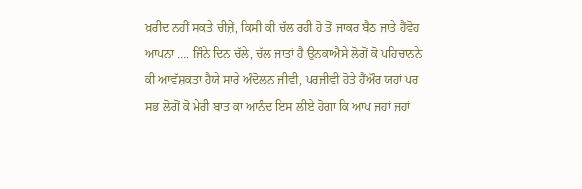ਖ਼ਰੀਦ ਨਹੀਂ ਸਕਤੇ ਚੀਜ਼ੇਂ, ਕਿਸੀ ਕੀ ਚੱਲ ਰਹੀ ਹੋ ਤੋਂ ਜਾਕਰ ਬੈਠ ਜਾਤੇ ਹੈਂਵੋਹ ਆਪਨਾ …. ਜਿੰਨੇ ਦਿਨ ਚੱਲੇ, ਚੱਲ ਜਾਤਾਂ ਹੈ ਉਨਕਾਐਸੇ ਲੋਗੋਂ ਕੋ ਪਹਿਚਾਨਨੇ ਕੀ ਆਵੱਸ਼ਕਤਾ ਹੈਯੇ ਸਾਰੇ ਅੰਦੋਲਨ ਜੀਵੀ, ਪਰਜੀਵੀ ਹੋਤੇ ਹੈਂਔਰ ਯਹਾਂ ਪਰ ਸਭ ਲੋਗੋਂ ਕੋ ਮੇਰੀ ਬਾਤ ਕਾ ਆਨੰਦ ਇਸ ਲੀਏ ਹੋਗਾ ਕਿ ਆਪ ਜਹਾਂ ਜਹਾਂ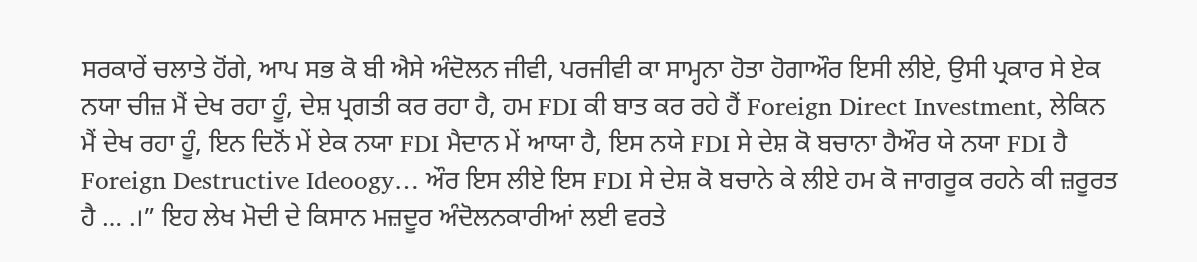ਸਰਕਾਰੇਂ ਚਲਾਤੇ ਹੋਂਗੇ, ਆਪ ਸਭ ਕੋ ਬੀ ਐਸੇ ਅੰਦੋਲਨ ਜੀਵੀ, ਪਰਜੀਵੀ ਕਾ ਸਾਮ੍ਹਨਾ ਹੋਤਾ ਹੋਗਾਔਰ ਇਸੀ ਲੀਏ, ਉਸੀ ਪ੍ਰਕਾਰ ਸੇ ਏਕ ਨਯਾ ਚੀਜ਼ ਮੈਂ ਦੇਖ ਰਹਾ ਹੂੰ, ਦੇਸ਼ ਪ੍ਰਗਤੀ ਕਰ ਰਹਾ ਹੈ, ਹਮ FDI ਕੀ ਬਾਤ ਕਰ ਰਹੇ ਹੈਂ Foreign Direct Investment, ਲੇਕਿਨ ਮੈਂ ਦੇਖ ਰਹਾ ਹੂੰ, ਇਨ ਦਿਨੋਂ ਮੇਂ ਏਕ ਨਯਾ FDI ਮੈਦਾਨ ਮੇਂ ਆਯਾ ਹੈ, ਇਸ ਨਯੇ FDI ਸੇ ਦੇਸ਼ ਕੋ ਬਚਾਨਾ ਹੈਔਰ ਯੇ ਨਯਾ FDI ਹੈ Foreign Destructive Ideoogy… ਔਰ ਇਸ ਲੀਏ ਇਸ FDI ਸੇ ਦੇਸ਼ ਕੋ ਬਚਾਨੇ ਕੇ ਲੀਏ ਹਮ ਕੋ ਜਾਗਰੂਕ ਰਹਨੇ ਕੀ ਜ਼ਰੂਰਤ ਹੈ … .।” ਇਹ ਲੇਖ ਮੋਦੀ ਦੇ ਕਿਸਾਨ ਮਜ਼ਦੂਰ ਅੰਦੋਲਨਕਾਰੀਆਂ ਲਈ ਵਰਤੇ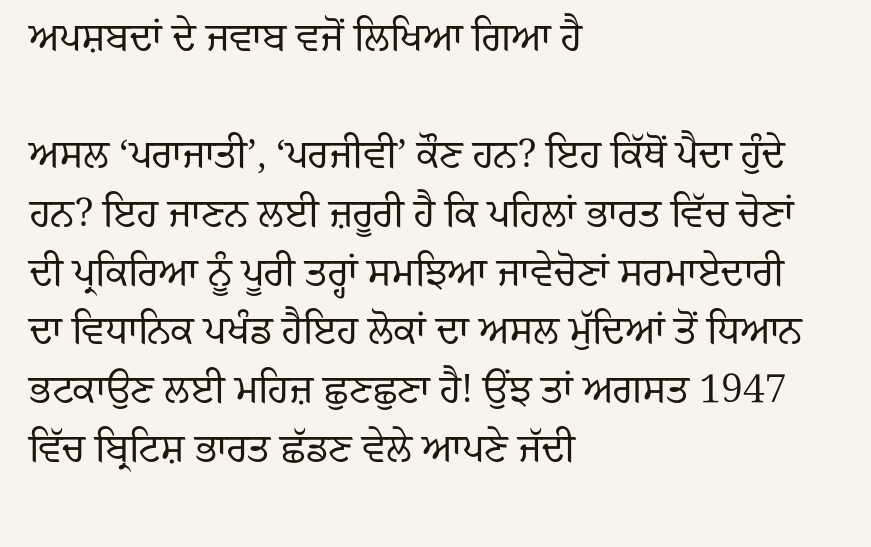ਅਪਸ਼ਬਦਾਂ ਦੇ ਜਵਾਬ ਵਜੋਂ ਲਿਖਿਆ ਗਿਆ ਹੈ

ਅਸਲ ‘ਪਰਾਜਾਤੀ’, ‘ਪਰਜੀਵੀ’ ਕੌਣ ਹਨ? ਇਹ ਕਿੱਥੋਂ ਪੈਦਾ ਹੁੰਦੇ ਹਨ? ਇਹ ਜਾਣਨ ਲਈ ਜ਼ਰੂਰੀ ਹੈ ਕਿ ਪਹਿਲਾਂ ਭਾਰਤ ਵਿੱਚ ਚੋਣਾਂ ਦੀ ਪ੍ਰਕਿਰਿਆ ਨੂੰ ਪੂਰੀ ਤਰ੍ਹਾਂ ਸਮਝਿਆ ਜਾਵੇਚੋਣਾਂ ਸਰਮਾਏਦਾਰੀ ਦਾ ਵਿਧਾਨਿਕ ਪਖੰਡ ਹੈਇਹ ਲੋਕਾਂ ਦਾ ਅਸਲ ਮੁੱਦਿਆਂ ਤੋਂ ਧਿਆਨ ਭਟਕਾਉਣ ਲਈ ਮਹਿਜ਼ ਛੁਣਛੁਣਾ ਹੈ! ਉਂਝ ਤਾਂ ਅਗਸਤ 1947 ਵਿੱਚ ਬ੍ਰਿਟਿਸ਼ ਭਾਰਤ ਛੱਡਣ ਵੇਲੇ ਆਪਣੇ ਜੱਦੀ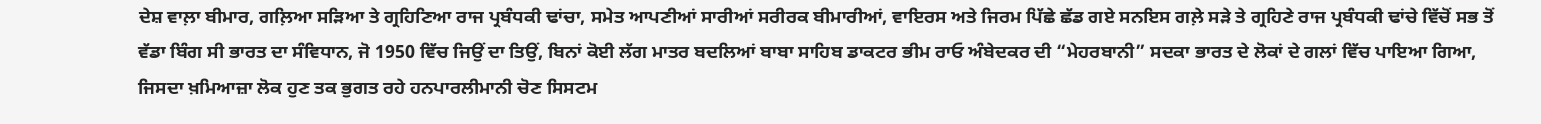ਦੇਸ਼ ਵਾਲ਼ਾ ਬੀਮਾਰ, ਗਲ਼ਿਆ ਸੜਿਆ ਤੇ ਗ੍ਰਹਿਣਿਆ ਰਾਜ ਪ੍ਰਬੰਧਕੀ ਢਾਂਚਾ, ਸਮੇਤ ਆਪਣੀਆਂ ਸਾਰੀਆਂ ਸਰੀਰਕ ਬੀਮਾਰੀਆਂ, ਵਾਇਰਸ ਅਤੇ ਜਿਰਮ ਪਿੱਛੇ ਛੱਡ ਗਏ ਸਨਇਸ ਗਲ਼ੇ ਸੜੇ ਤੇ ਗ੍ਰਹਿਣੇ ਰਾਜ ਪ੍ਰਬੰਧਕੀ ਢਾਂਚੇ ਵਿੱਚੋਂ ਸਭ ਤੋਂ ਵੱਡਾ ਬਿੰਗ ਸੀ ਭਾਰਤ ਦਾ ਸੰਵਿਧਾਨ, ਜੋ 1950 ਵਿੱਚ ਜਿਉਂ ਦਾ ਤਿਉਂ, ਬਿਨਾਂ ਕੋਈ ਲੱਗ ਮਾਤਰ ਬਦਲਿਆਂ ਬਾਬਾ ਸਾਹਿਬ ਡਾਕਟਰ ਭੀਮ ਰਾਓ ਅੰਬੇਦਕਰ ਦੀ “ਮੇਹਰਬਾਨੀ” ਸਦਕਾ ਭਾਰਤ ਦੇ ਲੋਕਾਂ ਦੇ ਗਲਾਂ ਵਿੱਚ ਪਾਇਆ ਗਿਆ, ਜਿਸਦਾ ਖ਼ਮਿਆਜ਼ਾ ਲੋਕ ਹੁਣ ਤਕ ਭੁਗਤ ਰਹੇ ਹਨਪਾਰਲੀਮਾਨੀ ਚੋਣ ਸਿਸਟਮ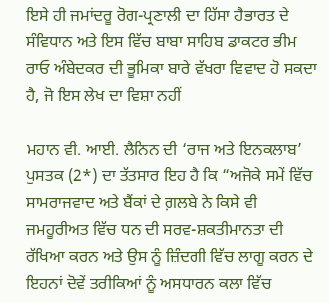ਇਸੇ ਹੀ ਜਮਾਂਦਰੂ ਰੋਗ-ਪ੍ਰਣਾਲੀ ਦਾ ਹਿੱਸਾ ਹੈਭਾਰਤ ਦੇ ਸੰਵਿਧਾਨ ਅਤੇ ਇਸ ਵਿੱਚ ਬਾਬਾ ਸਾਹਿਬ ਡਾਕਟਰ ਭੀਮ ਰਾਓ ਅੰਬੇਦਕਰ ਦੀ ਭੂਮਿਕਾ ਬਾਰੇ ਵੱਖਰਾ ਵਿਵਾਦ ਹੋ ਸਕਦਾ ਹੈ, ਜੋ ਇਸ ਲੇਖ ਦਾ ਵਿਸ਼ਾ ਨਹੀਂ

ਮਹਾਨ ਵੀ. ਆਈ. ਲੈਨਿਨ ਦੀ ‘ਰਾਜ ਅਤੇ ਇਨਕਲਾਬ’ ਪੁਸਤਕ (2*) ਦਾ ਤੱਤਸਾਰ ਇਹ ਹੈ ਕਿ “ਅਜੋਕੇ ਸਮੇਂ ਵਿੱਚ ਸਾਮਰਾਜਵਾਦ ਅਤੇ ਬੈਂਕਾਂ ਦੇ ਗ਼ਲਬੇ ਨੇ ਕਿਸੇ ਵੀ ਜਮਹੂਰੀਅਤ ਵਿੱਚ ਧਨ ਦੀ ਸਰਵ-ਸ਼ਕਤੀਮਾਨਤਾ ਦੀ ਰੱਖਿਆ ਕਰਨ ਅਤੇ ਉਸ ਨੂੰ ਜ਼ਿੰਦਗੀ ਵਿੱਚ ਲਾਗੂ ਕਰਨ ਦੇ ਇਹਨਾਂ ਦੋਵੇਂ ਤਰੀਕਿਆਂ ਨੂੰ ਅਸਧਾਰਨ ਕਲਾ ਵਿੱਚ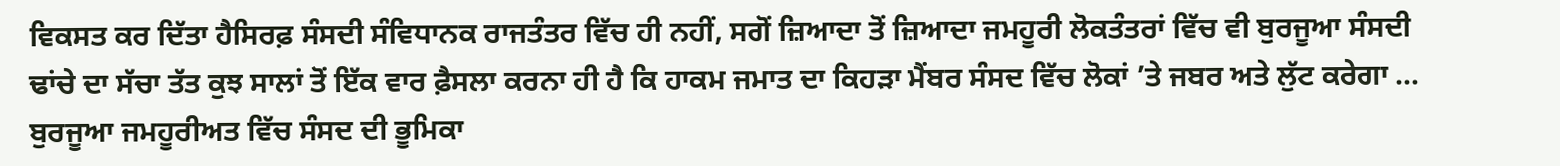ਵਿਕਸਤ ਕਰ ਦਿੱਤਾ ਹੈਸਿਰਫ਼ ਸੰਸਦੀ ਸੰਵਿਧਾਨਕ ਰਾਜਤੰਤਰ ਵਿੱਚ ਹੀ ਨਹੀਂ, ਸਗੋਂ ਜ਼ਿਆਦਾ ਤੋਂ ਜ਼ਿਆਦਾ ਜਮਹੂਰੀ ਲੋਕਤੰਤਰਾਂ ਵਿੱਚ ਵੀ ਬੁਰਜੂਆ ਸੰਸਦੀ ਢਾਂਚੇ ਦਾ ਸੱਚਾ ਤੱਤ ਕੁਝ ਸਾਲਾਂ ਤੋਂ ਇੱਕ ਵਾਰ ਫ਼ੈਸਲਾ ਕਰਨਾ ਹੀ ਹੈ ਕਿ ਹਾਕਮ ਜਮਾਤ ਦਾ ਕਿਹੜਾ ਮੈਂਬਰ ਸੰਸਦ ਵਿੱਚ ਲੋਕਾਂ ’ਤੇ ਜਬਰ ਅਤੇ ਲੁੱਟ ਕਰੇਗਾ … ਬੁਰਜੂਆ ਜਮਹੂਰੀਅਤ ਵਿੱਚ ਸੰਸਦ ਦੀ ਭੂਮਿਕਾ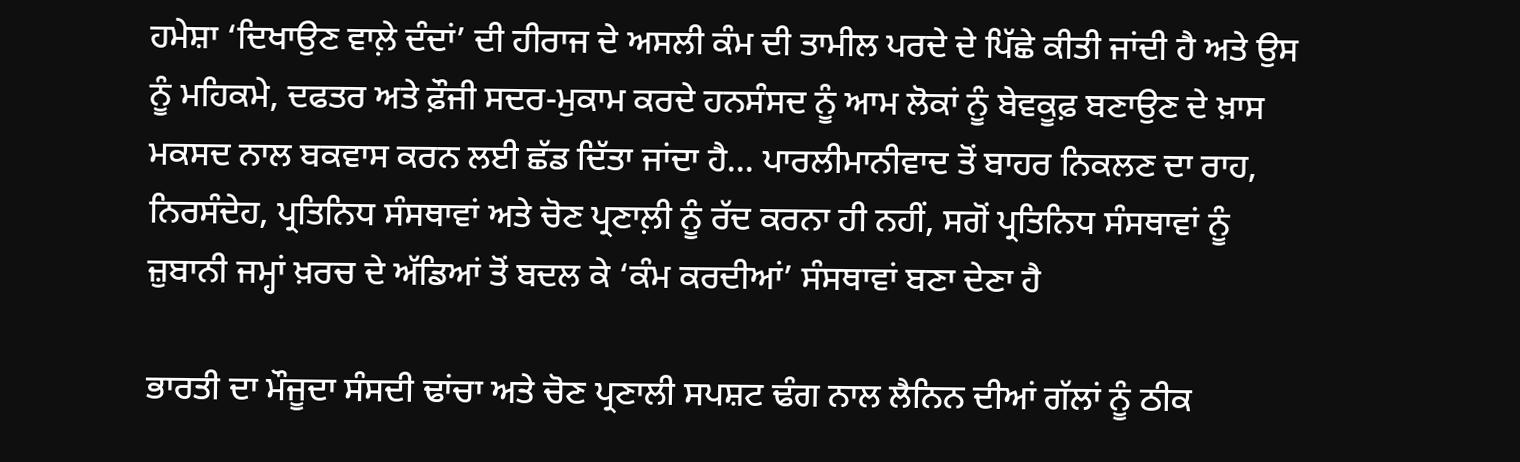ਹਮੇਸ਼ਾ ‘ਦਿਖਾਉਣ ਵਾਲ਼ੇ ਦੰਦਾਂ’ ਦੀ ਹੀਰਾਜ ਦੇ ਅਸਲੀ ਕੰਮ ਦੀ ਤਾਮੀਲ ਪਰਦੇ ਦੇ ਪਿੱਛੇ ਕੀਤੀ ਜਾਂਦੀ ਹੈ ਅਤੇ ਉਸ ਨੂੰ ਮਹਿਕਮੇ, ਦਫਤਰ ਅਤੇ ਫ਼ੌਜੀ ਸਦਰ-ਮੁਕਾਮ ਕਰਦੇ ਹਨਸੰਸਦ ਨੂੰ ਆਮ ਲੋਕਾਂ ਨੂੰ ਬੇਵਕੂਫ਼ ਬਣਾਉਣ ਦੇ ਖ਼ਾਸ ਮਕਸਦ ਨਾਲ ਬਕਵਾਸ ਕਰਨ ਲਈ ਛੱਡ ਦਿੱਤਾ ਜਾਂਦਾ ਹੈ… ਪਾਰਲੀਮਾਨੀਵਾਦ ਤੋਂ ਬਾਹਰ ਨਿਕਲਣ ਦਾ ਰਾਹ, ਨਿਰਸੰਦੇਹ, ਪ੍ਰਤਿਨਿਧ ਸੰਸਥਾਵਾਂ ਅਤੇ ਚੋਣ ਪ੍ਰਣਾਲ਼ੀ ਨੂੰ ਰੱਦ ਕਰਨਾ ਹੀ ਨਹੀਂ, ਸਗੋਂ ਪ੍ਰਤਿਨਿਧ ਸੰਸਥਾਵਾਂ ਨੂੰ ਜ਼ੁਬਾਨੀ ਜਮ੍ਹਾਂ ਖ਼ਰਚ ਦੇ ਅੱਡਿਆਂ ਤੋਂ ਬਦਲ ਕੇ ‘ਕੰਮ ਕਰਦੀਆਂ’ ਸੰਸਥਾਵਾਂ ਬਣਾ ਦੇਣਾ ਹੈ

ਭਾਰਤੀ ਦਾ ਮੌਜੂਦਾ ਸੰਸਦੀ ਢਾਂਚਾ ਅਤੇ ਚੋਣ ਪ੍ਰਣਾਲੀ ਸਪਸ਼ਟ ਢੰਗ ਨਾਲ ਲੈਨਿਨ ਦੀਆਂ ਗੱਲਾਂ ਨੂੰ ਠੀਕ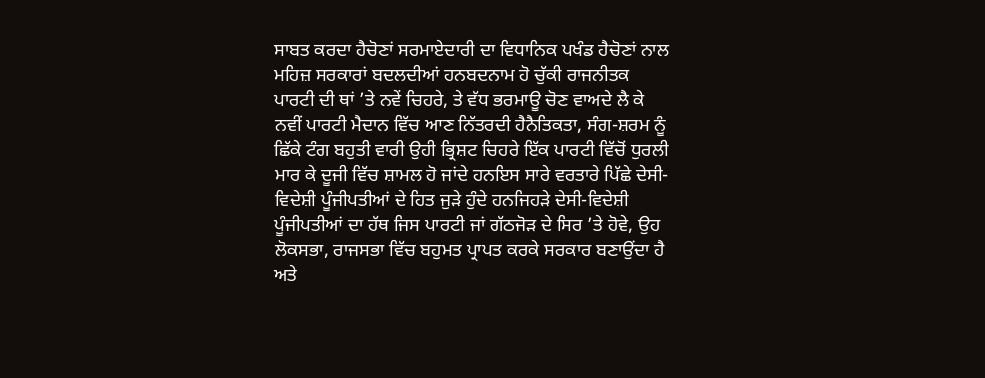ਸਾਬਤ ਕਰਦਾ ਹੈਚੋਣਾਂ ਸਰਮਾਏਦਾਰੀ ਦਾ ਵਿਧਾਨਿਕ ਪਖੰਡ ਹੈਚੋਣਾਂ ਨਾਲ ਮਹਿਜ਼ ਸਰਕਾਰਾਂ ਬਦਲਦੀਆਂ ਹਨਬਦਨਾਮ ਹੋ ਚੁੱਕੀ ਰਾਜਨੀਤਕ ਪਾਰਟੀ ਦੀ ਥਾਂ ’ਤੇ ਨਵੇਂ ਚਿਹਰੇ, ਤੇ ਵੱਧ ਭਰਮਾਊ ਚੋਣ ਵਾਅਦੇ ਲੈ ਕੇ ਨਵੀਂ ਪਾਰਟੀ ਮੈਦਾਨ ਵਿੱਚ ਆਣ ਨਿੱਤਰਦੀ ਹੈਨੈਤਿਕਤਾ, ਸੰਗ-ਸ਼ਰਮ ਨੂੰ ਛਿੱਕੇ ਟੰਗ ਬਹੁਤੀ ਵਾਰੀ ਉਹੀ ਭ੍ਰਿਸ਼ਟ ਚਿਹਰੇ ਇੱਕ ਪਾਰਟੀ ਵਿੱਚੋਂ ਧੁਰਲੀ ਮਾਰ ਕੇ ਦੂਜੀ ਵਿੱਚ ਸ਼ਾਮਲ ਹੋ ਜਾਂਦੇ ਹਨਇਸ ਸਾਰੇ ਵਰਤਾਰੇ ਪਿੱਛੇ ਦੇਸੀ-ਵਿਦੇਸ਼ੀ ਪੂੰਜੀਪਤੀਆਂ ਦੇ ਹਿਤ ਜੁੜੇ ਹੁੰਦੇ ਹਨਜਿਹੜੇ ਦੇਸੀ-ਵਿਦੇਸ਼ੀ ਪੂੰਜੀਪਤੀਆਂ ਦਾ ਹੱਥ ਜਿਸ ਪਾਰਟੀ ਜਾਂ ਗੱਠਜੋੜ ਦੇ ਸਿਰ ’ਤੇ ਹੋਵੇ, ਉਹ ਲੋਕਸਭਾ, ਰਾਜਸਭਾ ਵਿੱਚ ਬਹੁਮਤ ਪ੍ਰਾਪਤ ਕਰਕੇ ਸਰਕਾਰ ਬਣਾਉਂਦਾ ਹੈ ਅਤੇ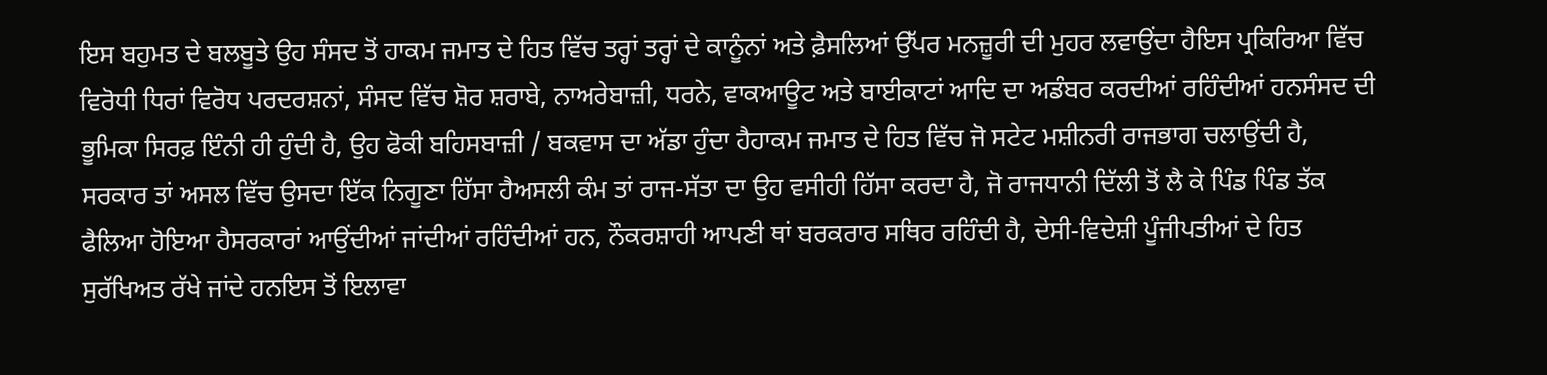ਇਸ ਬਹੁਮਤ ਦੇ ਬਲਬੂਤੇ ਉਹ ਸੰਸਦ ਤੋਂ ਹਾਕਮ ਜਮਾਤ ਦੇ ਹਿਤ ਵਿੱਚ ਤਰ੍ਹਾਂ ਤਰ੍ਹਾਂ ਦੇ ਕਾਨੂੰਨਾਂ ਅਤੇ ਫ਼ੈਸਲਿਆਂ ਉੱਪਰ ਮਨਜ਼ੂਰੀ ਦੀ ਮੁਹਰ ਲਵਾਉਂਦਾ ਹੈਇਸ ਪ੍ਰਕਿਰਿਆ ਵਿੱਚ ਵਿਰੋਧੀ ਧਿਰਾਂ ਵਿਰੋਧ ਪਰਦਰਸ਼ਨਾਂ, ਸੰਸਦ ਵਿੱਚ ਸ਼ੋਰ ਸ਼ਰਾਬੇ, ਨਾਅਰੇਬਾਜ਼ੀ, ਧਰਨੇ, ਵਾਕਆਊਟ ਅਤੇ ਬਾਈਕਾਟਾਂ ਆਦਿ ਦਾ ਅਡੰਬਰ ਕਰਦੀਆਂ ਰਹਿੰਦੀਆਂ ਹਨਸੰਸਦ ਦੀ ਭੂਮਿਕਾ ਸਿਰਫ਼ ਇੰਨੀ ਹੀ ਹੁੰਦੀ ਹੈ, ਉਹ ਫੋਕੀ ਬਹਿਸਬਾਜ਼ੀ / ਬਕਵਾਸ ਦਾ ਅੱਡਾ ਹੁੰਦਾ ਹੈਹਾਕਮ ਜਮਾਤ ਦੇ ਹਿਤ ਵਿੱਚ ਜੋ ਸਟੇਟ ਮਸ਼ੀਨਰੀ ਰਾਜਭਾਗ ਚਲਾਉਂਦੀ ਹੈ, ਸਰਕਾਰ ਤਾਂ ਅਸਲ ਵਿੱਚ ਉਸਦਾ ਇੱਕ ਨਿਗੂਣਾ ਹਿੱਸਾ ਹੈਅਸਲੀ ਕੰਮ ਤਾਂ ਰਾਜ-ਸੱਤਾ ਦਾ ਉਹ ਵਸੀਹੀ ਹਿੱਸਾ ਕਰਦਾ ਹੈ, ਜੋ ਰਾਜਧਾਨੀ ਦਿੱਲੀ ਤੋਂ ਲੈ ਕੇ ਪਿੰਡ ਪਿੰਡ ਤੱਕ ਫੈਲਿਆ ਹੋਇਆ ਹੈਸਰਕਾਰਾਂ ਆਉਂਦੀਆਂ ਜਾਂਦੀਆਂ ਰਹਿੰਦੀਆਂ ਹਨ, ਨੌਕਰਸ਼ਾਹੀ ਆਪਣੀ ਥਾਂ ਬਰਕਰਾਰ ਸਥਿਰ ਰਹਿੰਦੀ ਹੈ, ਦੇਸੀ-ਵਿਦੇਸ਼ੀ ਪੂੰਜੀਪਤੀਆਂ ਦੇ ਹਿਤ ਸੁਰੱਖਿਅਤ ਰੱਖੇ ਜਾਂਦੇ ਹਨਇਸ ਤੋਂ ਇਲਾਵਾ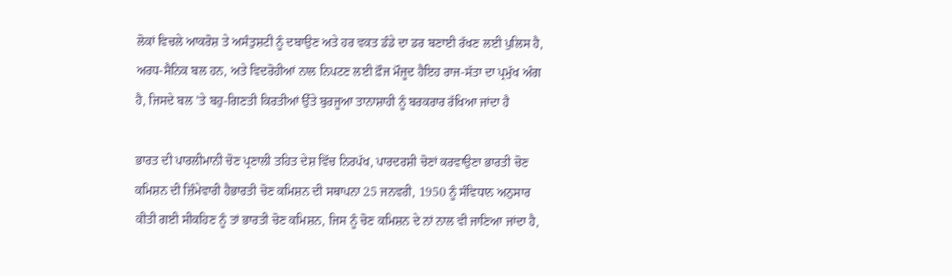ਲੋਕਾਂ ਵਿਚਲੇ ਆਕਰੋਸ਼ ਤੇ ਅਸੰਤੁਸ਼ਟੀ ਨੂੰ ਦਬਾਉਣ ਅਤੇ ਹਰ ਵਕਤ ਡੰਡੇ ਦਾ ਡਰ ਬਣਾਈ ਰੱਖਣ ਲਈ ਪੁਲਿਸ ਹੈ, ਅਰਧ-ਸੈਨਿਕ ਬਲ ਹਨ, ਅਤੇ ਵਿਦਰੋਹੀਆਂ ਨਾਲ ਨਿਪਟਣ ਲਈ ਫ਼ੌਜ ਮੌਜੂਦ ਹੈਇਹ ਰਾਜ-ਸੱਤਾ ਦਾ ਪ੍ਰਮੁੱਖ ਅੰਗ ਹੈ, ਜਿਸਦੇ ਬਲ ’ਤੇ ਬਹੁ-ਗਿਣਤੀ ਕਿਰਤੀਆਂ ਉੱਤੇ ਬੁਰਜੂਆ ਤਾਨਾਸ਼ਾਹੀ ਨੂੰ ਬਰਕਰਾਰ ਰੱਖਿਆ ਜਾਂਦਾ ਹੈ

ਭਾਰਤ ਦੀ ਪਾਰਲੀਮਾਨੀ ਚੋਣ ਪ੍ਰਣਾਲੀ ਤਹਿਤ ਦੇਸ਼ ਵਿੱਚ ਨਿਰਪੱਖ, ਪਾਰਦਰਸ਼ੀ ਚੋਣਾਂ ਕਰਵਾਉਣਾ ਭਾਰਤੀ ਚੋਣ ਕਮਿਸ਼ਨ ਦੀ ਜ਼ਿੰਮੇਵਾਰੀ ਹੈਭਾਰਤੀ ਚੋਣ ਕਮਿਸ਼ਨ ਦੀ ਸਥਾਪਨਾ 25 ਜਨਵਰੀ, 1950 ਨੂੰ ਸੰਵਿਧਾਨ ਅਨੁਸਾਰ ਕੀਤੀ ਗਈ ਸੀਕਹਿਣ ਨੂੰ ਤਾਂ ਭਾਰਤੀ ਚੋਣ ਕਮਿਸ਼ਨ, ਜਿਸ ਨੂੰ ਚੋਣ ਕਮਿਸ਼ਨ ਦੇ ਨਾਂ ਨਾਲ ਵੀ ਜਾਣਿਆ ਜਾਂਦਾ ਹੈ,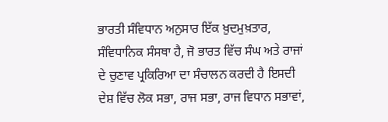ਭਾਰਤੀ ਸੰਵਿਧਾਨ ਅਨੁਸਾਰ ਇੱਕ ਖ਼ੁਦਮੁਖ਼ਤਾਰ, ਸੰਵਿਧਾਨਿਕ ਸੰਸਥਾ ਹੈ, ਜੋ ਭਾਰਤ ਵਿੱਚ ਸੰਘ ਅਤੇ ਰਾਜਾਂ ਦੇ ਚੁਣਾਵ ਪ੍ਰਕਿਰਿਆ ਦਾ ਸੰਚਾਲਨ ਕਰਦੀ ਹੈ ਇਸਦੀ ਦੇਸ਼ ਵਿੱਚ ਲੋਕ ਸਭਾ, ਰਾਜ ਸਭਾ, ਰਾਜ ਵਿਧਾਨ ਸਭਾਵਾਂ,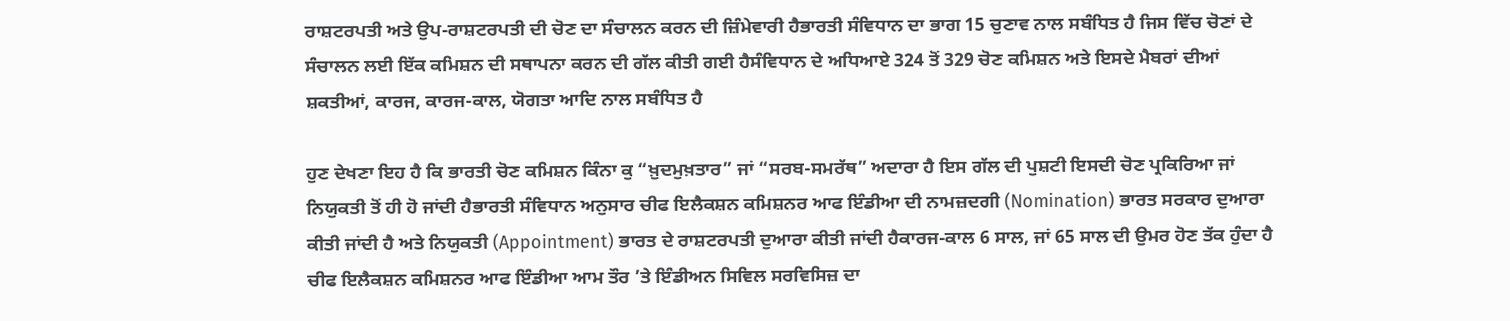ਰਾਸ਼ਟਰਪਤੀ ਅਤੇ ਉਪ-ਰਾਸ਼ਟਰਪਤੀ ਦੀ ਚੋਣ ਦਾ ਸੰਚਾਲਨ ਕਰਨ ਦੀ ਜ਼ਿੰਮੇਵਾਰੀ ਹੈਭਾਰਤੀ ਸੰਵਿਧਾਨ ਦਾ ਭਾਗ 15 ਚੁਣਾਵ ਨਾਲ ਸਬੰਧਿਤ ਹੈ ਜਿਸ ਵਿੱਚ ਚੋਣਾਂ ਦੇ ਸੰਚਾਲਨ ਲਈ ਇੱਕ ਕਮਿਸ਼ਨ ਦੀ ਸਥਾਪਨਾ ਕਰਨ ਦੀ ਗੱਲ ਕੀਤੀ ਗਈ ਹੈਸੰਵਿਧਾਨ ਦੇ ਅਧਿਆਏ 324 ਤੋਂ 329 ਚੋਣ ਕਮਿਸ਼ਨ ਅਤੇ ਇਸਦੇ ਮੈਬਰਾਂ ਦੀਆਂ ਸ਼ਕਤੀਆਂ, ਕਾਰਜ, ਕਾਰਜ-ਕਾਲ, ਯੋਗਤਾ ਆਦਿ ਨਾਲ ਸਬੰਧਿਤ ਹੈ

ਹੁਣ ਦੇਖਣਾ ਇਹ ਹੈ ਕਿ ਭਾਰਤੀ ਚੋਣ ਕਮਿਸ਼ਨ ਕਿੰਨਾ ਕੁ “ਖ਼ੁਦਮੁਖ਼ਤਾਰ” ਜਾਂ “ਸਰਬ-ਸਮਰੱਥ” ਅਦਾਰਾ ਹੈ ਇਸ ਗੱਲ ਦੀ ਪੁਸ਼ਟੀ ਇਸਦੀ ਚੋਣ ਪ੍ਰਕਿਰਿਆ ਜਾਂ ਨਿਯੁਕਤੀ ਤੋਂ ਹੀ ਹੋ ਜਾਂਦੀ ਹੈਭਾਰਤੀ ਸੰਵਿਧਾਨ ਅਨੁਸਾਰ ਚੀਫ ਇਲੈਕਸ਼ਨ ਕਮਿਸ਼ਨਰ ਆਫ ਇੰਡੀਆ ਦੀ ਨਾਮਜ਼ਦਗੀ (Nomination) ਭਾਰਤ ਸਰਕਾਰ ਦੁਆਰਾ ਕੀਤੀ ਜਾਂਦੀ ਹੈ ਅਤੇ ਨਿਯੁਕਤੀ (Appointment) ਭਾਰਤ ਦੇ ਰਾਸ਼ਟਰਪਤੀ ਦੁਆਰਾ ਕੀਤੀ ਜਾਂਦੀ ਹੈਕਾਰਜ-ਕਾਲ 6 ਸਾਲ, ਜਾਂ 65 ਸਾਲ ਦੀ ਉਮਰ ਹੋਣ ਤੱਕ ਹੁੰਦਾ ਹੈ ਚੀਫ ਇਲੈਕਸ਼ਨ ਕਮਿਸ਼ਨਰ ਆਫ ਇੰਡੀਆ ਆਮ ਤੌਰ ’ਤੇ ਇੰਡੀਅਨ ਸਿਵਿਲ ਸਰਵਿਸਿਜ਼ ਦਾ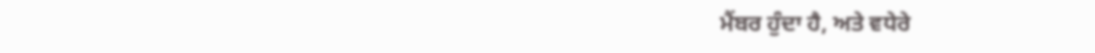ਮੈਂਬਰ ਹੁੰਦਾ ਹੈ, ਅਤੇ ਵਧੇਰੇ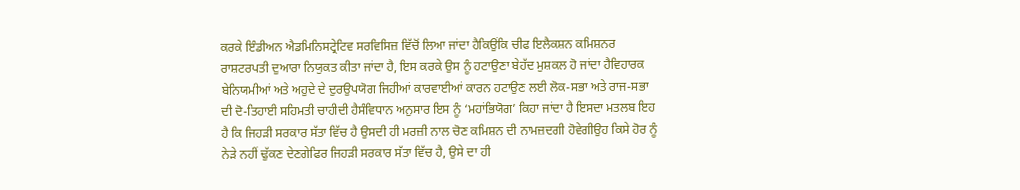ਕਰਕੇ ਇੰਡੀਅਨ ਐਡਮਿਨਿਸਟ੍ਰੇਟਿਵ ਸਰਵਿਸਿਜ਼ ਵਿੱਚੋਂ ਲਿਆ ਜਾਂਦਾ ਹੈਕਿਉਂਕਿ ਚੀਫ ਇਲੈਕਸ਼ਨ ਕਮਿਸ਼ਨਰ ਰਾਸ਼ਟਰਪਤੀ ਦੁਆਰਾ ਨਿਯੁਕਤ ਕੀਤਾ ਜਾਂਦਾ ਹੈ, ਇਸ ਕਰਕੇ ਉਸ ਨੂੰ ਹਟਾਉਣਾ ਬੇਹੱਦ ਮੁਸ਼ਕਲ ਹੋ ਜਾਂਦਾ ਹੈਵਿਹਾਰਕ ਬੇਨਿਯਮੀਆਂ ਅਤੇ ਅਹੁਦੇ ਦੇ ਦੁਰਉਪਯੋਗ ਜਿਹੀਆਂ ਕਾਰਵਾਈਆਂ ਕਾਰਨ ਹਟਾਉਣ ਲਈ ਲੋਕ-ਸਭਾ ਅਤੇ ਰਾਜ-ਸਭਾ ਦੀ ਦੋ-ਤਿਹਾਈ ਸਹਿਮਤੀ ਚਾਹੀਦੀ ਹੈਸੰਵਿਧਾਨ ਅਨੁਸਾਰ ਇਸ ਨੂੰ ‘ਮਹਾਂਭਿਯੋਗ’ ਕਿਹਾ ਜਾਂਦਾ ਹੈ ਇਸਦਾ ਮਤਲਬ ਇਹ ਹੈ ਕਿ ਜਿਹੜੀ ਸਰਕਾਰ ਸੱਤਾ ਵਿੱਚ ਹੈ ਉਸਦੀ ਹੀ ਮਰਜ਼ੀ ਨਾਲ ਚੋਣ ਕਮਿਸ਼ਨ ਦੀ ਨਾਮਜ਼ਦਗੀ ਹੋਵੇਗੀਉਹ ਕਿਸੇ ਹੋਰ ਨੂੰ ਨੇੜੇ ਨਹੀਂ ਢੁੱਕਣ ਦੇਣਗੇਫਿਰ ਜਿਹੜੀ ਸਰਕਾਰ ਸੱਤਾ ਵਿੱਚ ਹੈ, ਉਸੇ ਦਾ ਹੀ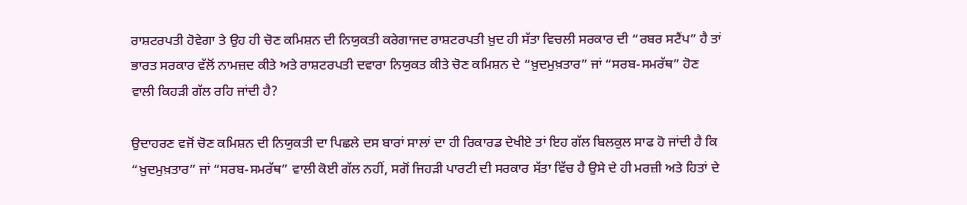ਰਾਸ਼ਟਰਪਤੀ ਹੋਵੇਗਾ ਤੇ ਉਹ ਹੀ ਚੋਣ ਕਮਿਸ਼ਨ ਦੀ ਨਿਯੁਕਤੀ ਕਰੇਗਾਜਦ ਰਾਸ਼ਟਰਪਤੀ ਖ਼ੁਦ ਹੀ ਸੱਤਾ ਵਿਚਲੀ ਸਰਕਾਰ ਦੀ “ਰਬਰ ਸਟੈਂਪ” ਹੈ ਤਾਂ ਭਾਰਤ ਸਰਕਾਰ ਵੱਲੋਂ ਨਾਮਜ਼ਦ ਕੀਤੇ ਅਤੇ ਰਾਸ਼ਟਰਪਤੀ ਦਵਾਰਾ ਨਿਯੁਕਤ ਕੀਤੇ ਚੋਣ ਕਮਿਸ਼ਨ ਦੇ “ਖ਼ੁਦਮੁਖ਼ਤਾਰ” ਜਾਂ “ਸਰਬ-ਸਮਰੱਥ” ਹੋਣ ਵਾਲੀ ਕਿਹੜੀ ਗੱਲ ਰਹਿ ਜਾਂਦੀ ਹੈ?

ਉਦਾਹਰਣ ਵਜੋਂ ਚੋਣ ਕਮਿਸ਼ਨ ਦੀ ਨਿਯੁਕਤੀ ਦਾ ਪਿਛਲੇ ਦਸ ਬਾਰਾਂ ਸਾਲਾਂ ਦਾ ਹੀ ਰਿਕਾਰਡ ਦੇਖੀਏ ਤਾਂ ਇਹ ਗੱਲ ਬਿਲਕੁਲ ਸਾਫ ਹੋ ਜਾਂਦੀ ਹੈ ਕਿ “ਖ਼ੁਦਮੁਖ਼ਤਾਰ” ਜਾਂ “ਸਰਬ-ਸਮਰੱਥ” ਵਾਲੀ ਕੋਈ ਗੱਲ ਨਹੀਂ, ਸਗੋਂ ਜਿਹੜੀ ਪਾਰਟੀ ਦੀ ਸਰਕਾਰ ਸੱਤਾ ਵਿੱਚ ਹੈ ਉਸੇ ਦੇ ਹੀ ਮਰਜ਼ੀ ਅਤੇ ਹਿਤਾਂ ਦੇ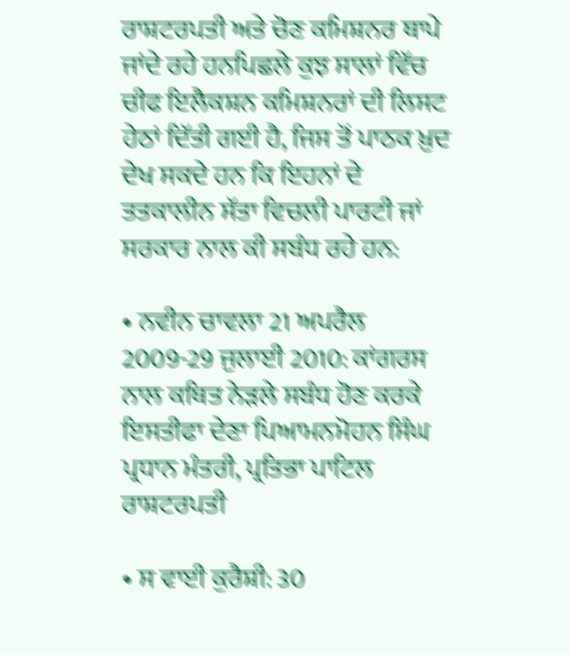ਰਾਸ਼ਟਰਪਤੀ ਅਤੇ ਚੋਣ ਕਮਿਸ਼ਨਰ ਥਾਪੇ ਜਾਂਦੇ ਰਹੇ ਹਨਪਿਛਲੇ ਕੁਝ ਸਾਲਾਂ ਵਿੱਚ ਚੀਫ ਇਲੈਕਸ਼ਨ ਕਮਿਸ਼ਨਰਾਂ ਦੀ ਲਿਸਟ ਹੇਠਾਂ ਦਿੱਤੀ ਗਈ ਹੈ, ਜਿਸ ਤੋਂ ਪਾਠਕ ਖ਼ੁਦ ਦੇਖ ਸਕਦੇ ਹਨ ਕਿ ਇਹਨਾਂ ਦੇ ਤਤਕਾਲੀਨ ਸੱਤਾ ਵਿਚਲੀ ਪਾਰਟੀ ਜਾਂ ਸਰਕਾਰ ਨਾਲ ਕੀ ਸਬੰਧ ਰਹੇ ਹਨ:

• ਨਵੀਨ ਚਾਵਲਾ 21 ਅਪਰੈਲ 2009-29 ਜੁਲਾਈ 2010: ਕਾਂਗਰਸ ਨਾਲ ਕਥਿਤ ਨੇੜਲੇ ਸਬੰਧ ਹੋਣ ਕਰਕੇ ਇਸਤੀਫਾ ਦੇਣਾ ਪਿਆਮਨਮੋਹਨ ਸਿੰਘ ਪ੍ਰਧਾਨ ਮੰਤਰੀ, ਪ੍ਰਤਿਭਾ ਪਾਟਿਲ ਰਾਸ਼ਟਰਪਤੀ

• ਸ ਵਾਈ ਕੁਰੈਸ਼ੀ: 30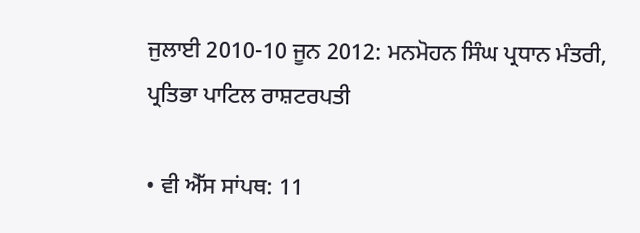ਜੁਲਾਈ 2010-10 ਜੂਨ 2012: ਮਨਮੋਹਨ ਸਿੰਘ ਪ੍ਰਧਾਨ ਮੰਤਰੀ, ਪ੍ਰਤਿਭਾ ਪਾਟਿਲ ਰਾਸ਼ਟਰਪਤੀ

• ਵੀ ਐੱਸ ਸਾਂਪਥ: 11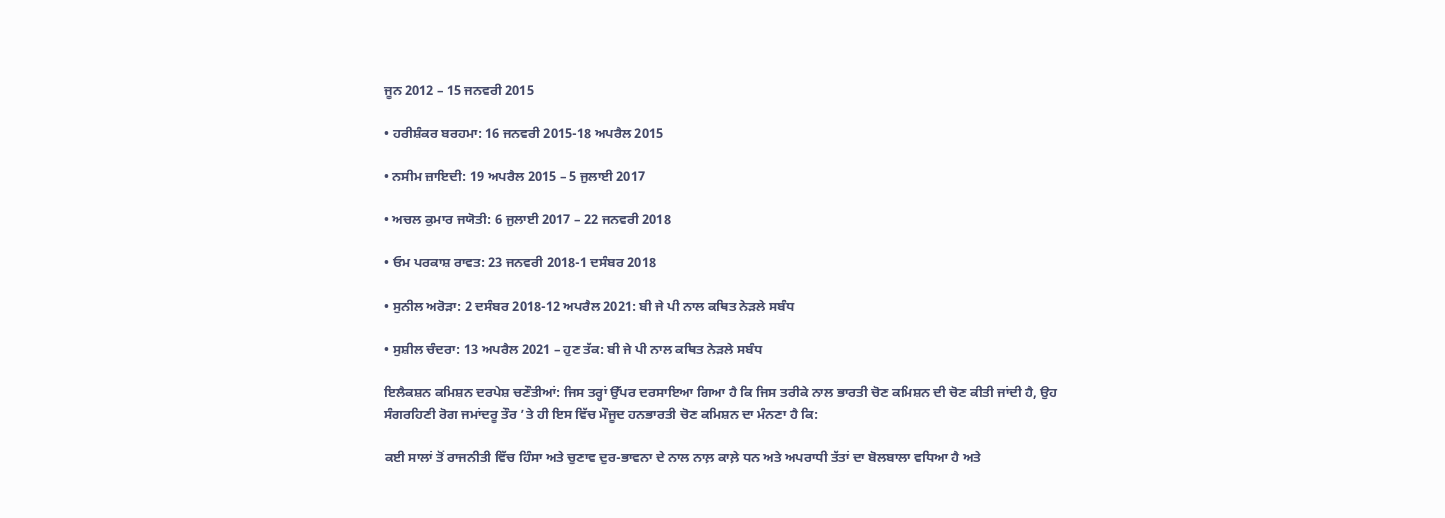ਜੂਨ 2012 – 15 ਜਨਵਰੀ 2015

• ਹਰੀਸ਼ੰਕਰ ਬਰਹਮਾ: 16 ਜਨਵਰੀ 2015-18 ਅਪਰੈਲ 2015

• ਨਸੀਮ ਜ਼ਾਇਦੀ: 19 ਅਪਰੈਲ 2015 – 5 ਜੁਲਾਈ 2017

• ਅਚਲ ਕੁਮਾਰ ਜਯੋਤੀ: 6 ਜੁਲਾਈ 2017 – 22 ਜਨਵਰੀ 2018

• ਓਮ ਪਰਕਾਸ਼ ਰਾਵਤ: 23 ਜਨਵਰੀ 2018-1 ਦਸੰਬਰ 2018

• ਸੁਨੀਲ ਅਰੋੜਾ: 2 ਦਸੰਬਰ 2018-12 ਅਪਰੈਲ 2021: ਬੀ ਜੇ ਪੀ ਨਾਲ ਕਥਿਤ ਨੇੜਲੇ ਸਬੰਧ

• ਸੁਸ਼ੀਲ ਚੰਦਰਾ: 13 ਅਪਰੈਲ 2021 – ਹੁਣ ਤੱਕ: ਬੀ ਜੇ ਪੀ ਨਾਲ ਕਥਿਤ ਨੇੜਲੇ ਸਬੰਧ

ਇਲੈਕਸ਼ਨ ਕਮਿਸ਼ਨ ਦਰਪੇਸ਼ ਚਣੌਤੀਆਂ: ਜਿਸ ਤਰ੍ਹਾਂ ਉੱਪਰ ਦਰਸਾਇਆ ਗਿਆ ਹੈ ਕਿ ਜਿਸ ਤਰੀਕੇ ਨਾਲ ਭਾਰਤੀ ਚੋਣ ਕਮਿਸ਼ਨ ਦੀ ਚੋਣ ਕੀਤੀ ਜਾਂਦੀ ਹੈ, ਉਹ ਸੰਗਰਹਿਣੀ ਰੋਗ ਜਮਾਂਦਰੂ ਤੌਰ ’ਤੇ ਹੀ ਇਸ ਵਿੱਚ ਮੌਜੂਦ ਹਨਭਾਰਤੀ ਚੋਣ ਕਮਿਸ਼ਨ ਦਾ ਮੰਨਣਾ ਹੈ ਕਿ:

ਕਈ ਸਾਲਾਂ ਤੋਂ ਰਾਜਨੀਤੀ ਵਿੱਚ ਹਿੰਸਾ ਅਤੇ ਚੁਣਾਵ ਦੁਰ-ਭਾਵਨਾ ਦੇ ਨਾਲ ਨਾਲ਼ ਕਾਲ਼ੇ ਧਨ ਅਤੇ ਅਪਰਾਧੀ ਤੱਤਾਂ ਦਾ ਬੋਲਬਾਲਾ ਵਧਿਆ ਹੈ ਅਤੇ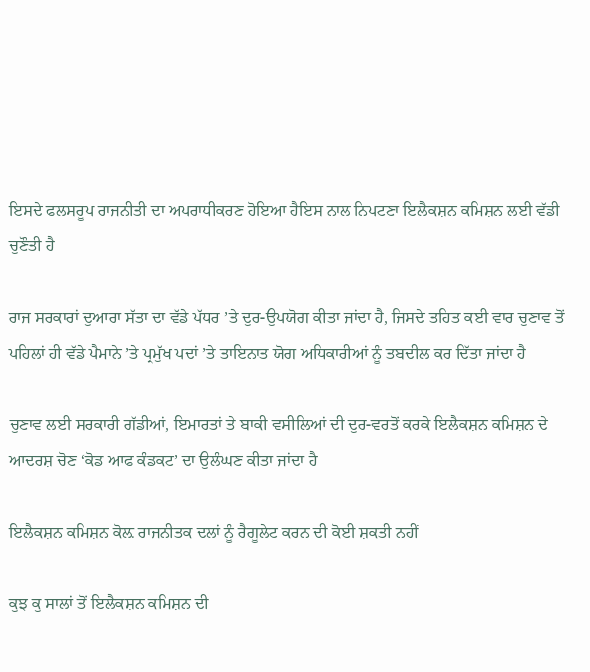ਇਸਦੇ ਫਲਸਰੂਪ ਰਾਜਨੀਤੀ ਦਾ ਅਪਰਾਧੀਕਰਣ ਹੋਇਆ ਹੈਇਸ ਨਾਲ ਨਿਪਟਣਾ ਇਲੈਕਸ਼ਨ ਕਮਿਸ਼ਨ ਲਈ ਵੱਡੀ ਚੁਣੌਤੀ ਹੈ

ਰਾਜ ਸਰਕਾਰਾਂ ਦੁਆਰਾ ਸੱਤਾ ਦਾ ਵੱਡੇ ਪੱਧਰ ’ਤੇ ਦੁਰ-ਉਪਯੋਗ ਕੀਤਾ ਜਾਂਦਾ ਹੈ, ਜਿਸਦੇ ਤਹਿਤ ਕਈ ਵਾਰ ਚੁਣਾਵ ਤੋਂ ਪਹਿਲਾਂ ਹੀ ਵੱਡੇ ਪੈਮਾਨੇ ’ਤੇ ਪ੍ਰਮੁੱਖ ਪਦਾਂ ’ਤੇ ਤਾਇਨਾਤ ਯੋਗ ਅਧਿਕਾਰੀਆਂ ਨੂੰ ਤਬਦੀਲ ਕਰ ਦਿੱਤਾ ਜਾਂਦਾ ਹੈ

ਚੁਣਾਵ ਲਈ ਸਰਕਾਰੀ ਗੱਡੀਆਂ, ਇਮਾਰਤਾਂ ਤੇ ਬਾਕੀ ਵਸੀਲਿਆਂ ਦੀ ਦੁਰ-ਵਰਤੋਂ ਕਰਕੇ ਇਲੈਕਸ਼ਨ ਕਮਿਸ਼ਨ ਦੇ ਆਦਰਸ਼ ਚੋਣ ‘ਕੋਡ ਆਫ ਕੰਡਕਟ’ ਦਾ ਉਲੰਘਣ ਕੀਤਾ ਜਾਂਦਾ ਹੈ

ਇਲੈਕਸ਼ਨ ਕਮਿਸ਼ਨ ਕੋਲ਼ ਰਾਜਨੀਤਕ ਦਲਾਂ ਨੂੰ ਰੈਗੂਲੇਟ ਕਰਨ ਦੀ ਕੋਈ ਸ਼ਕਤੀ ਨਹੀਂ

ਕੁਝ ਕੁ ਸਾਲਾਂ ਤੋਂ ਇਲੈਕਸ਼ਨ ਕਮਿਸ਼ਨ ਦੀ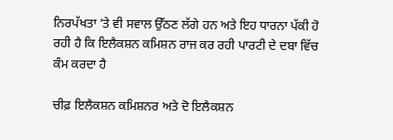ਨਿਰਪੱਖਤਾ ’ਤੇ ਵੀ ਸਵਾਲ ਉੱਠਣ ਲੱਗੇ ਹਨ ਅਤੇ ਇਹ ਧਾਰਨਾ ਪੱਕੀ ਹੋ ਰਹੀ ਹੈ ਕਿ ਇਲੈਕਸ਼ਨ ਕਮਿਸ਼ਨ ਰਾਜ ਕਰ ਰਹੀ ਪਾਰਟੀ ਦੇ ਦਬਾ ਵਿੱਚ ਕੰਮ ਕਰਦਾ ਹੈ

ਚੀਫ਼ ਇਲੈਕਸ਼ਨ ਕਮਿਸ਼ਨਰ ਅਤੇ ਦੋ ਇਲੈਕਸ਼ਨ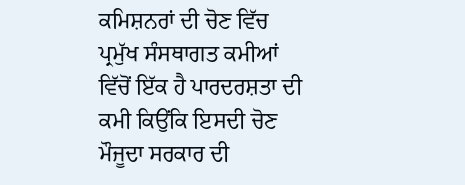ਕਮਿਸ਼ਨਰਾਂ ਦੀ ਚੋਣ ਵਿੱਚ ਪ੍ਰਮੁੱਖ ਸੰਸਥਾਗਤ ਕਮੀਆਂ ਵਿੱਚੋਂ ਇੱਕ ਹੈ ਪਾਰਦਰਸ਼ਤਾ ਦੀ ਕਮੀ ਕਿਉਂਕਿ ਇਸਦੀ ਚੋਣ ਮੌਜੂਦਾ ਸਰਕਾਰ ਦੀ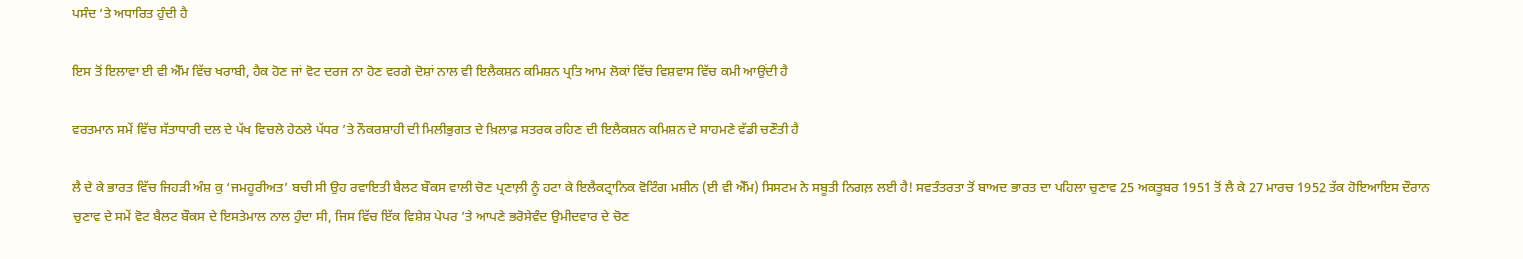ਪਸੰਦ ’ਤੇ ਅਧਾਰਿਤ ਹੁੰਦੀ ਹੈ

ਇਸ ਤੋਂ ਇਲਾਵਾ ਈ ਵੀ ਐੱਮ ਵਿੱਚ ਖਰਾਬੀ, ਹੈਕ ਹੋਣ ਜਾਂ ਵੋਟ ਦਰਜ ਨਾ ਹੋਣ ਵਰਗੇ ਦੋਸ਼ਾਂ ਨਾਲ ਵੀ ਇਲੈਕਸ਼ਨ ਕਮਿਸ਼ਨ ਪ੍ਰਤਿ ਆਮ ਲੋਕਾਂ ਵਿੱਚ ਵਿਸ਼ਵਾਸ ਵਿੱਚ ਕਮੀ ਆਉਂਦੀ ਹੈ

ਵਰਤਮਾਨ ਸਮੇਂ ਵਿੱਚ ਸੱਤਾਧਾਰੀ ਦਲ ਦੇ ਪੱਖ ਵਿਚਲੇ ਹੇਠਲੇ ਪੱਧਰ ’ਤੇ ਨੌਕਰਸ਼ਾਹੀ ਦੀ ਮਿਲੀਭੁਗਤ ਦੇ ਖ਼ਿਲਾਫ਼ ਸਤਰਕ ਰਹਿਣ ਦੀ ਇਲੈਕਸ਼ਨ ਕਮਿਸ਼ਨ ਦੇ ਸਾਹਮਣੇ ਵੱਡੀ ਚਣੌਤੀ ਹੈ

ਲੈ ਦੇ ਕੇ ਭਾਰਤ ਵਿੱਚ ਜਿਹੜੀ ਅੰਸ਼ ਕੁ ‘ਜਮਹੂਰੀਅਤ’ ਬਚੀ ਸੀ ਉਹ ਰਵਾਇਤੀ ਬੈਲਟ ਬੌਕਸ ਵਾਲੀ ਚੋਣ ਪ੍ਰਣਾਲ਼ੀ ਨੂੰ ਹਟਾ ਕੇ ਇਲੈਕਟ੍ਰਾਨਿਕ ਵੋਟਿੰਗ ਮਸ਼ੀਨ (ਈ ਵੀ ਐੱਮ) ਸਿਸਟਮ ਨੇ ਸਬੂਤੀ ਨਿਗਲ਼ ਲਈ ਹੈ! ਸਵਤੰਤਰਤਾ ਤੋਂ ਬਾਅਦ ਭਾਰਤ ਦਾ ਪਹਿਲਾ ਚੁਣਾਵ 25 ਅਕਤੂਬਰ 1951 ਤੋਂ ਲੈ ਕੇ 27 ਮਾਰਚ 1952 ਤੱਕ ਹੋਇਆਇਸ ਦੌਰਾਨ ਚੁਣਾਵ ਦੇ ਸਮੇਂ ਵੋਟ ਬੈਲਟ ਬੌਕਸ ਦੇ ਇਸਤੇਮਾਲ ਨਾਲ ਹੁੰਦਾ ਸੀ, ਜਿਸ ਵਿੱਚ ਇੱਕ ਵਿਸ਼ੇਸ਼ ਪੇਪਰ ’ਤੇ ਆਪਣੇ ਭਰੋਸੇਵੰਦ ਉਮੀਦਵਾਰ ਦੇ ਚੋਣ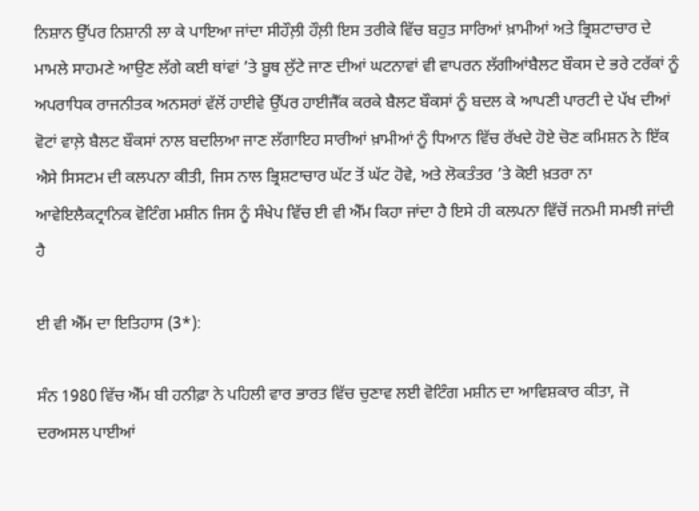ਨਿਸ਼ਾਨ ਉੱਪਰ ਨਿਸ਼ਾਨੀ ਲਾ ਕੇ ਪਾਇਆ ਜਾਂਦਾ ਸੀਹੌਲ਼ੀ ਹੌਲ਼ੀ ਇਸ ਤਰੀਕੇ ਵਿੱਚ ਬਹੁਤ ਸਾਰਿਆਂ ਖ਼ਾਮੀਆਂ ਅਤੇ ਭ੍ਰਿਸ਼ਟਾਚਾਰ ਦੇ ਮਾਮਲੇ ਸਾਹਮਣੇ ਆਉਣ ਲੱਗੇ ਕਈ ਥਾਂਵਾਂ ’ਤੇ ਬੂਥ ਲੁੱਟੇ ਜਾਣ ਦੀਆਂ ਘਟਨਾਵਾਂ ਵੀ ਵਾਪਰਨ ਲੱਗੀਆਂਬੈਲਟ ਬੌਕਸ ਦੇ ਭਰੇ ਟਰੱਕਾਂ ਨੂੰ ਅਪਰਾਧਿਕ ਰਾਜਨੀਤਕ ਅਨਸਰਾਂ ਵੱਲੋਂ ਹਾਈਵੇ ਉੱਪਰ ਹਾਈਜੈੱਕ ਕਰਕੇ ਬੈਲਟ ਬੌਕਸਾਂ ਨੂੰ ਬਦਲ ਕੇ ਆਪਣੀ ਪਾਰਟੀ ਦੇ ਪੱਖ ਦੀਆਂ ਵੋਟਾਂ ਵਾਲ਼ੇ ਬੈਲਟ ਬੌਕਸਾਂ ਨਾਲ ਬਦਲਿਆ ਜਾਣ ਲੱਗਾਇਹ ਸਾਰੀਆਂ ਖ਼ਾਮੀਆਂ ਨੂੰ ਧਿਆਨ ਵਿੱਚ ਰੱਖਦੇ ਹੋਏ ਚੋਣ ਕਮਿਸ਼ਨ ਨੇ ਇੱਕ ਐਸੇ ਸਿਸਟਮ ਦੀ ਕਲਪਨਾ ਕੀਤੀ, ਜਿਸ ਨਾਲ ਭ੍ਰਿਸ਼ਟਾਚਾਰ ਘੱਟ ਤੋਂ ਘੱਟ ਹੋਵੇ, ਅਤੇ ਲੋਕਤੰਤਰ ’ਤੇ ਕੋਈ ਖ਼ਤਰਾ ਨਾ ਆਵੇਇਲੈਕਟ੍ਰਾਨਿਕ ਵੋਟਿੰਗ ਮਸ਼ੀਨ ਜਿਸ ਨੂੰ ਸੰਖੇਪ ਵਿੱਚ ਈ ਵੀ ਐੱਮ ਕਿਹਾ ਜਾਂਦਾ ਹੈ ਇਸੇ ਹੀ ਕਲਪਨਾ ਵਿੱਚੋਂ ਜਨਮੀ ਸਮਝੀ ਜਾਂਦੀ ਹੈ

ਈ ਵੀ ਐੱਮ ਦਾ ਇਤਿਹਾਸ (3*):

ਸੰਨ 1980 ਵਿੱਚ ਐੱਮ ਬੀ ਹਨੀਫ਼ਾ ਨੇ ਪਹਿਲੀ ਵਾਰ ਭਾਰਤ ਵਿੱਚ ਚੁਣਾਵ ਲਈ ਵੋਟਿੰਗ ਮਸ਼ੀਨ ਦਾ ਆਵਿਸ਼ਕਾਰ ਕੀਤਾ, ਜੋ ਦਰਅਸਲ ਪਾਈਆਂ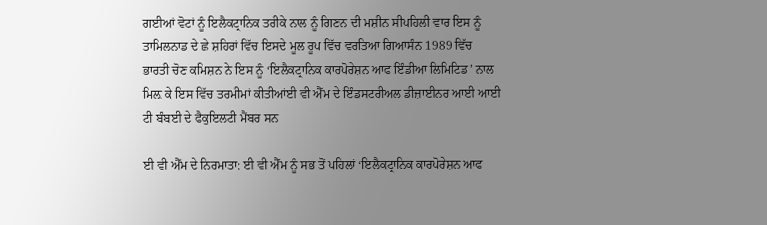ਗਈਆਂ ਵੋਟਾਂ ਨੂੰ ਇਲੈਕਟ੍ਰਾਨਿਕ ਤਰੀਕੇ ਨਾਲ ਨੂੰ ਗਿਣਨ ਦੀ ਮਸ਼ੀਨ ਸੀਪਹਿਲੀ ਵਾਰ ਇਸ ਨੂੰ ਤਾਮਿਲਨਾਡ ਦੇ ਛੇ ਸ਼ਹਿਰਾਂ ਵਿੱਚ ਇਸਦੇ ਮੂਲ ਰੂਪ ਵਿੱਚ ਵਰਤਿਆ ਗਿਆਸੰਨ 1989 ਵਿੱਚ ਭਾਰਤੀ ਚੋਣ ਕਮਿਸ਼ਨ ਨੇ ਇਸ ਨੂੰ ‘ਇਲੈਕਟ੍ਰਾਨਿਕ ਕਾਰਪੋਰੇਸ਼ਨ ਆਫ ਇੰਡੀਆ ਲਿਮਿਟਿਡ’ ਨਾਲ ਮਿਲ਼ ਕੇ ਇਸ ਵਿੱਚ ਤਰਮੀਮਾਂ ਕੀਤੀਆਂਈ ਵੀ ਐੱਮ ਦੇ ਇੰਡਸਟਰੀਅਲ ਡੀਜ਼ਾਈਨਰ ਆਈ ਆਈ ਟੀ ਬੰਬਈ ਦੇ ਫੈਕੁਇਲਟੀ ਮੈਂਬਰ ਸਨ

ਈ ਵੀ ਐੱਮ ਦੇ ਨਿਰਮਾਤਾ: ਈ ਵੀ ਐੱਮ ਨੂੰ ਸਭ ਤੋਂ ਪਹਿਲਾਂ ‘ਇਲੈਕਟ੍ਰਾਨਿਕ ਕਾਰਪੋਰੇਸ਼ਨ ਆਫ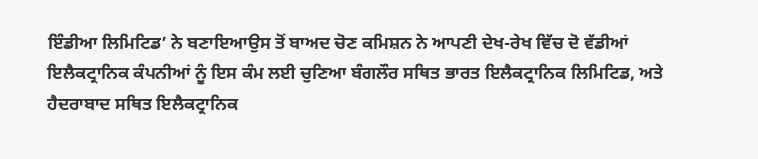ਇੰਡੀਆ ਲਿਮਿਟਿਡ’ ਨੇ ਬਣਾਇਆਉਸ ਤੋਂ ਬਾਅਦ ਚੋਣ ਕਮਿਸ਼ਨ ਨੇ ਆਪਣੀ ਦੇਖ-ਰੇਖ ਵਿੱਚ ਦੋ ਵੱਡੀਆਂ ਇਲੈਕਟ੍ਰਾਨਿਕ ਕੰਪਨੀਆਂ ਨੂੰ ਇਸ ਕੰਮ ਲਈ ਚੁਣਿਆ ਬੰਗਲੌਰ ਸਥਿਤ ਭਾਰਤ ਇਲੈਕਟ੍ਰਾਨਿਕ ਲਿਮਿਟਿਡ, ਅਤੇ ਹੈਦਰਾਬਾਦ ਸਥਿਤ ਇਲੈਕਟ੍ਰਾਨਿਕ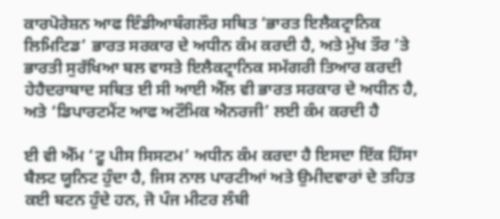ਕਾਰਪੋਰੇਸ਼ਨ ਆਫ ਇੰਡੀਆਬੰਗਲੌਰ ਸਥਿਤ ‘ਭਾਰਤ ਇਲੈਕਟ੍ਰਾਨਿਕ ਲਿਮਿਟਿਡ’ ਭਾਰਤ ਸਰਕਾਰ ਦੇ ਅਧੀਨ ਕੰਮ ਕਰਦੀ ਹੈ, ਅਤੇ ਮੁੱਖ ਤੌਰ ’ਤੇ ਭਾਰਤੀ ਸੁਰੱਖਿਆ ਬਲ ਵਾਸਤੇ ਇਲੈਕਟ੍ਰਾਨਿਕ ਸਮੱਗਰੀ ਤਿਆਰ ਕਰਦੀ ਹੇਹੈਦਰਾਬਾਦ ਸਥਿਤ ਈ ਸੀ ਆਈ ਐੱਲ ਵੀ ਭਾਰਤ ਸਰਕਾਰ ਦੇ ਅਧੀਨ ਹੈ, ਅਤੇ ‘ਡਿਪਾਰਟਮੈਂਟ ਆਫ ਅਟੌਮਿਕ ਐਨਰਜੀ’ ਲਈ ਕੰਮ ਕਰਦੀ ਹੈ

ਈ ਵੀ ਐੱਮ ‘ਟੂ ਪੀਸ ਸਿਸਟਮ’ ਅਧੀਨ ਕੰਮ ਕਰਦਾ ਹੈ ਇਸਦਾ ਇੱਕ ਹਿੱਸਾ ਬੈਲਟ ਯੂਨਿਟ ਹੁੰਦਾ ਹੈ, ਜਿਸ ਨਾਲ ਪਾਰਟੀਆਂ ਅਤੇ ਉਮੀਦਵਾਰਾਂ ਦੇ ਤਹਿਤ ਕਈ ਬਟਨ ਹੁੰਦੇ ਹਨ, ਜੋ ਪੰਜ ਮੀਟਰ ਲੰਬੀ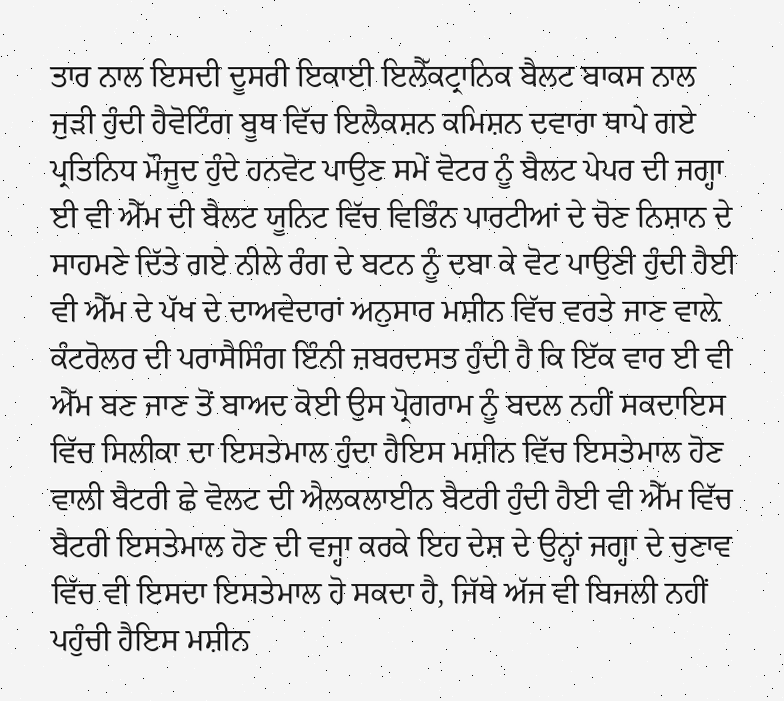ਤਾਰ ਨਾਲ ਇਸਦੀ ਦੂਸਰੀ ਇਕਾਈ ਇਲੈੱਕਟ੍ਰਾਨਿਕ ਬੈਲਟ ਬਾਕਸ ਨਾਲ ਜੁੜੀ ਹੁੰਦੀ ਹੈਵੋਟਿੰਗ ਬੂਥ ਵਿੱਚ ਇਲੈਕਸ਼ਨ ਕਮਿਸ਼ਨ ਦਵਾਰਾ ਥਾਪੇ ਗਏ ਪ੍ਰਤਿਨਿਧ ਮੌਜੂਦ ਹੁੰਦੇ ਹਨਵੋਟ ਪਾਉਣ ਸਮੇਂ ਵੋਟਰ ਨੂੰ ਬੈਲਟ ਪੇਪਰ ਦੀ ਜਗ੍ਹਾ ਈ ਵੀ ਐੱਮ ਦੀ ਬੈਲਟ ਯੂਨਿਟ ਵਿੱਚ ਵਿਭਿੰਨ ਪਾਰਟੀਆਂ ਦੇ ਚੋਣ ਨਿਸ਼ਾਨ ਦੇ ਸਾਹਮਣੇ ਦਿੱਤੇ ਗਏ ਨੀਲੇ ਰੰਗ ਦੇ ਬਟਨ ਨੂੰ ਦਬਾ ਕੇ ਵੋਟ ਪਾਉਣੀ ਹੁੰਦੀ ਹੈਈ ਵੀ ਐੱਮ ਦੇ ਪੱਖ ਦੇ ਦਾਅਵੇਦਾਰਾਂ ਅਨੁਸਾਰ ਮਸ਼ੀਨ ਵਿੱਚ ਵਰਤੇ ਜਾਣ ਵਾਲ਼ੇ ਕੰਟਰੋਲਰ ਦੀ ਪਰਾਸੈਸਿੰਗ ਇੰਨੀ ਜ਼ਬਰਦਸਤ ਹੁੰਦੀ ਹੈ ਕਿ ਇੱਕ ਵਾਰ ਈ ਵੀ ਐੱਮ ਬਣ ਜਾਣ ਤੋਂ ਬਾਅਦ ਕੋਈ ਉਸ ਪ੍ਰੋਗਰਾਮ ਨੂੰ ਬਦਲ ਨਹੀਂ ਸਕਦਾਇਸ ਵਿੱਚ ਸਿਲੀਕਾ ਦਾ ਇਸਤੇਮਾਲ ਹੁੰਦਾ ਹੈਇਸ ਮਸ਼ੀਨ ਵਿੱਚ ਇਸਤੇਮਾਲ ਹੋਣ ਵਾਲੀ ਬੈਟਰੀ ਛੇ ਵੋਲਟ ਦੀ ਐਲਕਲਾਈਨ ਬੈਟਰੀ ਹੁੰਦੀ ਹੈਈ ਵੀ ਐੱਮ ਵਿੱਚ ਬੈਟਰੀ ਇਸਤੇਮਾਲ ਹੋਣ ਦੀ ਵਜ੍ਹਾ ਕਰਕੇ ਇਹ ਦੇਸ਼ ਦੇ ਉਨ੍ਹਾਂ ਜਗ੍ਹਾ ਦੇ ਚੁਣਾਵ ਵਿੱਚ ਵੀ ਇਸਦਾ ਇਸਤੇਮਾਲ ਹੋ ਸਕਦਾ ਹੈ, ਜਿੱਥੇ ਅੱਜ ਵੀ ਬਿਜਲੀ ਨਹੀਂ ਪਹੁੰਚੀ ਹੈਇਸ ਮਸ਼ੀਨ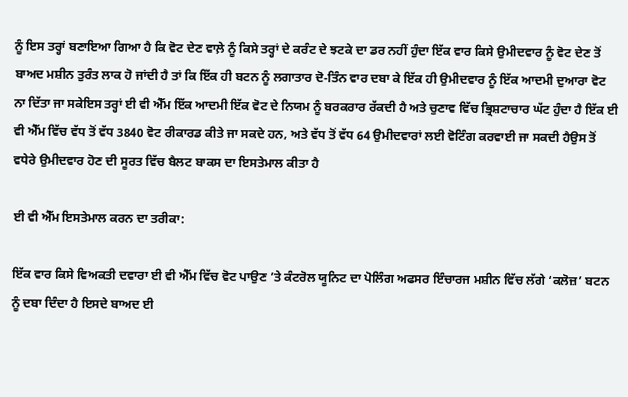ਨੂੰ ਇਸ ਤਰ੍ਹਾਂ ਬਣਾਇਆ ਗਿਆ ਹੈ ਕਿ ਵੋਟ ਦੇਣ ਵਾਲ਼ੇ ਨੂੰ ਕਿਸੇ ਤਰ੍ਹਾਂ ਦੇ ਕਰੰਟ ਦੇ ਝਟਕੇ ਦਾ ਡਰ ਨਹੀਂ ਹੁੰਦਾ ਇੱਕ ਵਾਰ ਕਿਸੇ ਉਮੀਦਵਾਰ ਨੂੰ ਵੋਟ ਦੇਣ ਤੋਂ ਬਾਅਦ ਮਸ਼ੀਨ ਤੁਰੰਤ ਲਾਕ ਹੋ ਜਾਂਦੀ ਹੈ ਤਾਂ ਕਿ ਇੱਕ ਹੀ ਬਟਨ ਨੂੰ ਲਗਾਤਾਰ ਦੋ-ਤਿੰਨ ਵਾਰ ਦਬਾ ਕੇ ਇੱਕ ਹੀ ਉਮੀਦਵਾਰ ਨੂੰ ਇੱਕ ਆਦਮੀ ਦੁਆਰਾ ਵੋਟ ਨਾ ਦਿੱਤਾ ਜਾ ਸਕੇਇਸ ਤਰ੍ਹਾਂ ਈ ਵੀ ਐੱਮ ਇੱਕ ਆਦਮੀ ਇੱਕ ਵੋਟ ਦੇ ਨਿਯਮ ਨੂੰ ਬਰਕਰਾਰ ਰੱਕਦੀ ਹੈ ਅਤੇ ਚੁਣਾਵ ਵਿੱਚ ਭ੍ਰਿਸ਼ਟਾਚਾਰ ਘੱਟ ਹੁੰਦਾ ਹੈ ਇੱਕ ਈ ਵੀ ਐੱਮ ਵਿੱਚ ਵੱਧ ਤੋਂ ਵੱਧ 3840 ਵੋਟ ਰੀਕਾਰਡ ਕੀਤੇ ਜਾ ਸਕਦੇ ਹਨ, ਅਤੇ ਵੱਧ ਤੋਂ ਵੱਧ 64 ਉਮੀਦਵਾਰਾਂ ਲਈ ਵੋਟਿੰਗ ਕਰਵਾਈ ਜਾ ਸਕਦੀ ਹੈਉਸ ਤੋਂ ਵਧੇਰੇ ਉਮੀਦਵਾਰ ਹੋਣ ਦੀ ਸੂਰਤ ਵਿੱਚ ਬੈਲਟ ਬਾਕਸ ਦਾ ਇਸਤੇਮਾਲ ਕੀਤਾ ਹੈ

ਈ ਵੀ ਐੱਮ ਇਸਤੇਮਾਲ ਕਰਨ ਦਾ ਤਰੀਕਾ:

ਇੱਕ ਵਾਰ ਕਿਸੇ ਵਿਅਕਤੀ ਦਵਾਰਾ ਈ ਵੀ ਐੱਮ ਵਿੱਚ ਵੋਟ ਪਾਉਣ ’ਤੇ ਕੰਟਰੋਲ ਯੂਨਿਟ ਦਾ ਪੋਲਿੰਗ ਅਫਸਰ ਇੰਚਾਰਜ ਮਸ਼ੀਨ ਵਿੱਚ ਲੱਗੇ ‘ਕਲੋਜ਼’ ਬਟਨ ਨੂੰ ਦਬਾ ਦਿੰਦਾ ਹੈ ਇਸਦੇ ਬਾਅਦ ਈ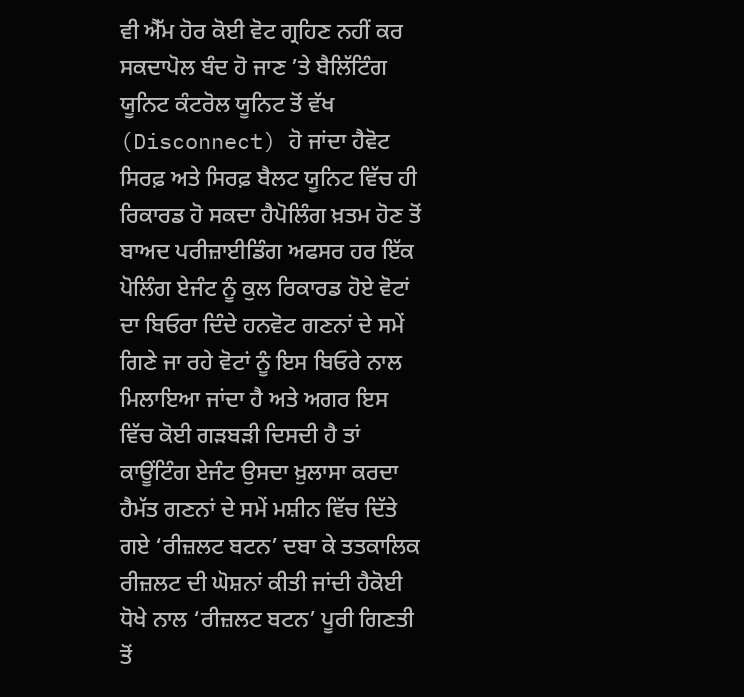ਵੀ ਐੱਮ ਹੋਰ ਕੋਈ ਵੋਟ ਗ੍ਰਹਿਣ ਨਹੀਂ ਕਰ ਸਕਦਾਪੋਲ ਬੰਦ ਹੋ ਜਾਣ ’ਤੇ ਬੈਲਿੱਟਿੰਗ ਯੂਨਿਟ ਕੰਟਰੋਲ ਯੂਨਿਟ ਤੋਂ ਵੱਖ (Disconnect) ਹੋ ਜਾਂਦਾ ਹੈਵੋਟ ਸਿਰਫ਼ ਅਤੇ ਸਿਰਫ਼ ਬੈਲਟ ਯੂਨਿਟ ਵਿੱਚ ਹੀ ਰਿਕਾਰਡ ਹੋ ਸਕਦਾ ਹੈਪੋਲਿੰਗ ਖ਼ਤਮ ਹੋਣ ਤੋਂ ਬਾਅਦ ਪਰੀਜ਼ਾਈਡਿੰਗ ਅਫਸਰ ਹਰ ਇੱਕ ਪੋਲਿੰਗ ਏਜੰਟ ਨੂੰ ਕੁਲ ਰਿਕਾਰਡ ਹੋਏ ਵੋਟਾਂ ਦਾ ਬਿਓਰਾ ਦਿੰਦੇ ਹਨਵੋਟ ਗਣਨਾਂ ਦੇ ਸਮੇਂ ਗਿਣੇ ਜਾ ਰਹੇ ਵੋਟਾਂ ਨੂੰ ਇਸ ਬਿਓਰੇ ਨਾਲ ਮਿਲਾਇਆ ਜਾਂਦਾ ਹੈ ਅਤੇ ਅਗਰ ਇਸ ਵਿੱਚ ਕੋਈ ਗੜਬੜੀ ਦਿਸਦੀ ਹੈ ਤਾਂ ਕਾਊਂਟਿੰਗ ਏਜੰਟ ਉਸਦਾ ਖ਼ੁਲਾਸਾ ਕਰਦਾ ਹੈਮੱਤ ਗਣਨਾਂ ਦੇ ਸਮੇਂ ਮਸ਼ੀਨ ਵਿੱਚ ਦਿੱਤੇ ਗਏ ‘ਰੀਜ਼ਲਟ ਬਟਨ’ ਦਬਾ ਕੇ ਤਤਕਾਲਿਕ ਰੀਜ਼ਲਟ ਦੀ ਘੋਸ਼ਨਾਂ ਕੀਤੀ ਜਾਂਦੀ ਹੈਕੋਈ ਧੋਖੇ ਨਾਲ ‘ਰੀਜ਼ਲਟ ਬਟਨ’ ਪੂਰੀ ਗਿਣਤੀ ਤੋਂ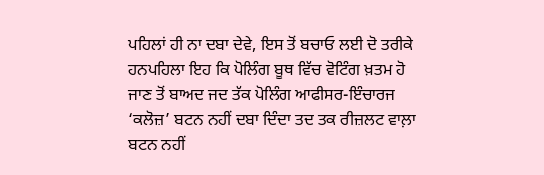ਪਹਿਲਾਂ ਹੀ ਨਾ ਦਬਾ ਦੇਵੇ, ਇਸ ਤੋਂ ਬਚਾਓ ਲਈ ਦੋ ਤਰੀਕੇ ਹਨਪਹਿਲਾ ਇਹ ਕਿ ਪੋਲਿੰਗ ਬੂਥ ਵਿੱਚ ਵੋਟਿੰਗ ਖ਼ਤਮ ਹੋ ਜਾਣ ਤੋਂ ਬਾਅਦ ਜਦ ਤੱਕ ਪੋਲਿੰਗ ਆਫੀਸਰ-ਇੰਚਾਰਜ ‘ਕਲੋਜ਼’ ਬਟਨ ਨਹੀਂ ਦਬਾ ਦਿੰਦਾ ਤਦ ਤਕ ਰੀਜ਼ਲਟ ਵਾਲ਼ਾ ਬਟਨ ਨਹੀਂ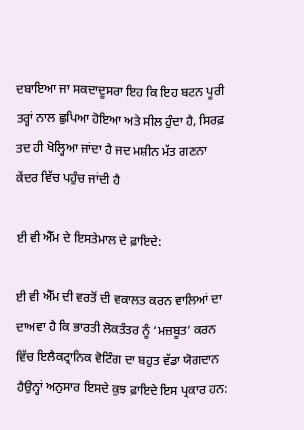ਦਬਾਇਆ ਜਾ ਸਕਦਾਦੂਸਰਾ ਇਹ ਕਿ ਇਹ ਬਟਨ ਪੂਰੀ ਤਰ੍ਹਾਂ ਨਾਲ ਛੁਪਿਆ ਹੋਇਆ ਅਤੇ ਸੀਲ ਹੁੰਦਾ ਹੈ, ਸਿਰਫ਼ ਤਦ ਹੀ ਖੋਲ੍ਹਿਆ ਜਾਂਦਾ ਹੈ ਜਦ ਮਸ਼ੀਨ ਮੱਤ ਗਣਨਾ ਕੇਂਦਰ ਵਿੱਚ ਪਹੁੰਚ ਜਾਂਦੀ ਹੈ

ਈ ਵੀ ਐੱਮ ਦੇ ਇਸਤੇਮਾਲ ਦੇ ਫ਼ਾਇਦੇ:

ਈ ਵੀ ਐੱਮ ਦੀ ਵਰਤੋਂ ਦੀ ਵਕਾਲਤ ਕਰਨ ਵਾਲਿਆਂ ਦਾ ਦਾਅਵਾ ਹੈ ਕਿ ਭਾਰਤੀ ਲੋਕਤੰਤਰ ਨੂੰ ‘ਮਜ਼ਬੂਤ’ ਕਰਨ ਵਿੱਚ ਇਲੈਕਟ੍ਰਾਨਿਕ ਵੋਟਿੰਗ ਦਾ ਬਹੁਤ ਵੱਡਾ ਯੋਗਦਾਨ ਹੈਉਨ੍ਹਾਂ ਅਨੁਸਾਰ ਇਸਦੇ ਕੁਝ ਫ਼ਾਇਦੇ ਇਸ ਪ੍ਰਕਾਰ ਹਨ: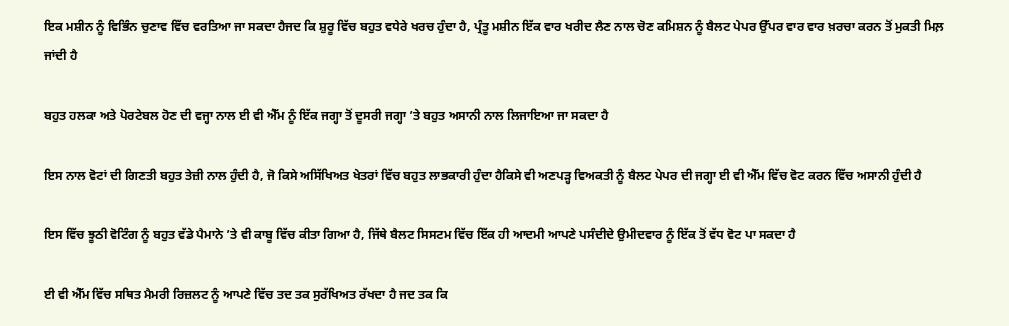ਇਕ ਮਸ਼ੀਨ ਨੂੰ ਵਿਭਿੰਨ ਚੁਣਾਵ ਵਿੱਚ ਵਰਤਿਆ ਜਾ ਸਕਦਾ ਹੈਜਦ ਕਿ ਸ਼ੁਰੂ ਵਿੱਚ ਬਹੁਤ ਵਧੇਰੇ ਖਰਚ ਹੁੰਦਾ ਹੈ, ਪ੍ਰੰਤੂ ਮਸ਼ੀਨ ਇੱਕ ਵਾਰ ਖਰੀਦ ਲੈਣ ਨਾਲ ਚੋਣ ਕਮਿਸ਼ਨ ਨੂੰ ਬੈਲਟ ਪੇਪਰ ਉੱਪਰ ਵਾਰ ਵਾਰ ਖ਼ਰਚਾ ਕਰਨ ਤੋਂ ਮੁਕਤੀ ਮਿਲ਼ ਜਾਂਦੀ ਹੈ

ਬਹੁਤ ਹਲਕਾ ਅਤੇ ਪੋਰਟੇਬਲ ਹੋਣ ਦੀ ਵਜ੍ਹਾ ਨਾਲ ਈ ਵੀ ਐੱਮ ਨੂੰ ਇੱਕ ਜਗ੍ਹਾ ਤੋਂ ਦੂਸਰੀ ਜਗ੍ਹਾ ’ਤੇ ਬਹੁਤ ਅਸਾਨੀ ਨਾਲ ਲਿਜਾਇਆ ਜਾ ਸਕਦਾ ਹੈ

ਇਸ ਨਾਲ ਵੋਟਾਂ ਦੀ ਗਿਣਤੀ ਬਹੁਤ ਤੇਜ਼ੀ ਨਾਲ ਹੁੰਦੀ ਹੈ, ਜੋ ਕਿਸੇ ਅਸਿੱਖਿਅਤ ਖੇਤਰਾਂ ਵਿੱਚ ਬਹੁਤ ਲਾਭਕਾਰੀ ਹੁੰਦਾ ਹੈਕਿਸੇ ਵੀ ਅਣਪੜ੍ਹ ਵਿਅਕਤੀ ਨੂੰ ਬੈਲਟ ਪੇਪਰ ਦੀ ਜਗ੍ਹਾ ਈ ਵੀ ਐੱਮ ਵਿੱਚ ਵੋਟ ਕਰਨ ਵਿੱਚ ਅਸਾਨੀ ਹੁੰਦੀ ਹੈ

ਇਸ ਵਿੱਚ ਝੂਠੀ ਵੋਟਿੰਗ ਨੂੰ ਬਹੁਤ ਵੱਡੇ ਪੈਮਾਨੇ ’ਤੇ ਵੀ ਕਾਬੂ ਵਿੱਚ ਕੀਤਾ ਗਿਆ ਹੈ, ਜਿੱਥੇ ਬੈਲਟ ਸਿਸਟਮ ਵਿੱਚ ਇੱਕ ਹੀ ਆਦਮੀ ਆਪਣੇ ਪਸੰਦੀਦੇ ਉਮੀਦਵਾਰ ਨੂੰ ਇੱਕ ਤੋਂ ਵੱਧ ਵੋਟ ਪਾ ਸਕਦਾ ਹੈ

ਈ ਵੀ ਐੱਮ ਵਿੱਚ ਸਥਿਤ ਮੈਮਰੀ ਰਿਜ਼ਲਟ ਨੂੰ ਆਪਣੇ ਵਿੱਚ ਤਦ ਤਕ ਸੁਰੱਖਿਅਤ ਰੱਖਦਾ ਹੈ ਜਦ ਤਕ ਕਿ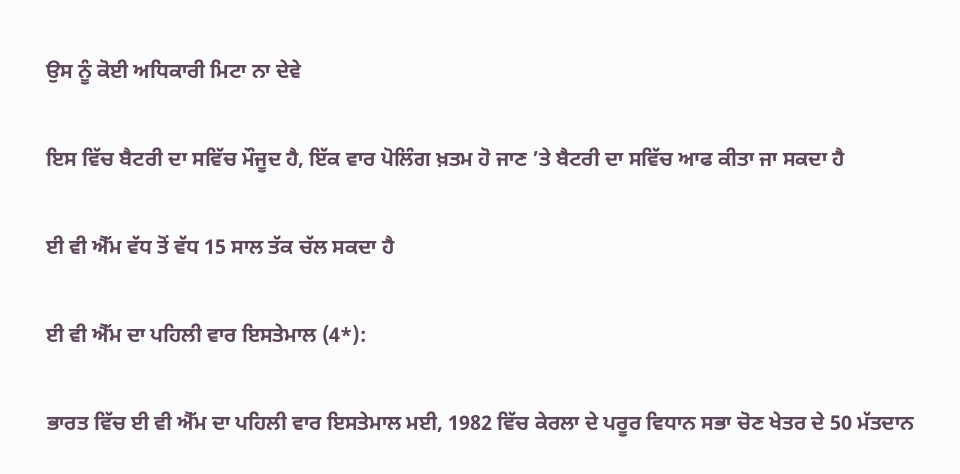ਉਸ ਨੂੰ ਕੋਈ ਅਧਿਕਾਰੀ ਮਿਟਾ ਨਾ ਦੇਵੇ

ਇਸ ਵਿੱਚ ਬੈਟਰੀ ਦਾ ਸਵਿੱਚ ਮੌਜੂਦ ਹੈ, ਇੱਕ ਵਾਰ ਪੋਲਿੰਗ ਖ਼ਤਮ ਹੋ ਜਾਣ ’ਤੇ ਬੈਟਰੀ ਦਾ ਸਵਿੱਚ ਆਫ ਕੀਤਾ ਜਾ ਸਕਦਾ ਹੈ

ਈ ਵੀ ਐੱਮ ਵੱਧ ਤੋਂ ਵੱਧ 15 ਸਾਲ ਤੱਕ ਚੱਲ ਸਕਦਾ ਹੈ

ਈ ਵੀ ਐੱਮ ਦਾ ਪਹਿਲੀ ਵਾਰ ਇਸਤੇਮਾਲ (4*):

ਭਾਰਤ ਵਿੱਚ ਈ ਵੀ ਐੱਮ ਦਾ ਪਹਿਲੀ ਵਾਰ ਇਸਤੇਮਾਲ ਮਈ, 1982 ਵਿੱਚ ਕੇਰਲਾ ਦੇ ਪਰੂਰ ਵਿਧਾਨ ਸਭਾ ਚੋਣ ਖੇਤਰ ਦੇ 50 ਮੱਤਦਾਨ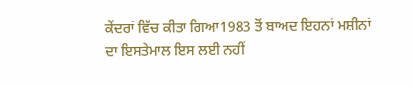ਕੇਂਦਰਾਂ ਵਿੱਚ ਕੀਤਾ ਗਿਆ1983 ਤੋਂ ਬਾਅਦ ਇਹਨਾਂ ਮਸ਼ੀਨਾਂ ਦਾ ਇਸਤੇਮਾਲ ਇਸ ਲਈ ਨਹੀਂ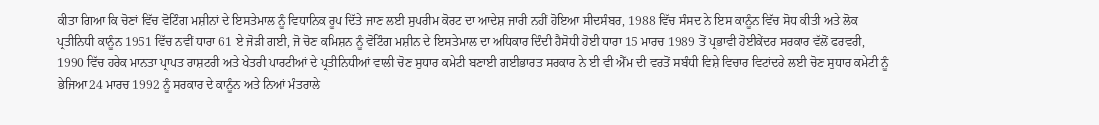ਕੀਤਾ ਗਿਆ ਕਿ ਚੋਣਾਂ ਵਿੱਚ ਵੋਟਿੰਗ ਮਸ਼ੀਨਾਂ ਦੇ ਇਸਤੇਮਾਲ ਨੂੰ ਵਿਧਾਨਿਕ ਰੂਪ ਦਿੱਤੇ ਜਾਣ ਲਈ ਸੁਪਰੀਮ ਕੋਰਟ ਦਾ ਆਦੇਸ਼ ਜਾਰੀ ਨਹੀਂ ਹੋਇਆ ਸੀਦਸੰਬਰ, 1988 ਵਿੱਚ ਸੰਸਦ ਨੇ ਇਸ ਕਾਨੂੰਨ ਵਿੱਚ ਸੋਧ ਕੀਤੀ ਅਤੇ ਲੋਕ ਪ੍ਰਤੀਨਿਧੀ ਕਾਨੂੰਨ 1951 ਵਿੱਚ ਨਵੀਂ ਧਾਰਾ 61 ਏ ਜੋੜੀ ਗਈ, ਜੋ ਚੋਣ ਕਮਿਸ਼ਨ ਨੂੰ ਵੋਟਿੰਗ ਮਸ਼ੀਨ ਦੇ ਇਸਤੇਮਾਲ ਦਾ ਅਧਿਕਾਰ ਦਿੰਦੀ ਹੈਸੋਧੀ ਹੋਈ ਧਾਰਾ 15 ਮਾਰਚ 1989 ਤੋਂ ਪ੍ਰਭਾਵੀ ਹੋਈਕੇਂਦਰ ਸਰਕਾਰ ਵੱਲੋਂ ਫਰਵਰੀ, 1990 ਵਿੱਚ ਹਰੇਕ ਮਾਨਤਾ ਪ੍ਰਾਪਤ ਰਾਸ਼ਟਰੀ ਅਤੇ ਖੇਤਰੀ ਪਾਰਟੀਆਂ ਦੇ ਪ੍ਰਤੀਨਿਧੀਆਂ ਵਾਲੀ ਚੋਣ ਸੁਧਾਰ ਕਮੇਟੀ ਬਣਾਈ ਗਈਭਾਰਤ ਸਰਕਾਰ ਨੇ ਈ ਵੀ ਐੱਮ ਦੀ ਵਰਤੋਂ ਸਬੰਧੀ ਵਿਸ਼ੇ ਵਿਚਾਰ ਵਿਟਾਂਦਰੇ ਲਈ ਚੋਣ ਸੁਧਾਰ ਕਮੇਟੀ ਨੂੰ ਭੇਜਿਆ24 ਮਾਰਚ 1992 ਨੂੰ ਸਰਕਾਰ ਦੇ ਕਾਨੂੰਨ ਅਤੇ ਨਿਆਂ ਮੰਤਰਾਲੇ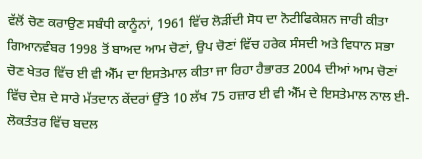ਵੱਲੋਂ ਚੋਣ ਕਰਾਉਣ ਸਬੰਧੀ ਕਾਨੂੰਨਾਂ, 1961 ਵਿੱਚ ਲੋੜੀਂਦੀ ਸੋਧ ਦਾ ਨੋਟੀਫਿਕੇਸ਼ਨ ਜਾਰੀ ਕੀਤਾ ਗਿਆਨਵੰਬਰ 1998 ਤੋਂ ਬਾਅਦ ਆਮ ਚੋਣਾਂ, ਉਪ ਚੋਣਾਂ ਵਿੱਚ ਹਰੇਕ ਸੰਸਦੀ ਅਤੇ ਵਿਧਾਨ ਸਭਾ ਚੋਣ ਖੇਤਰ ਵਿੱਚ ਈ ਵੀ ਐੱਮ ਦਾ ਇਸਤੇਮਾਲ ਕੀਤਾ ਜਾ ਰਿਹਾ ਹੈਭਾਰਤ 2004 ਦੀਆਂ ਆਮ ਚੋਣਾਂ ਵਿੱਚ ਦੇਸ਼ ਦੇ ਸਾਰੇ ਮੱਤਦਾਨ ਕੇਂਦਰਾਂ ਉੱਤੇ 10 ਲੱਖ 75 ਹਜ਼ਾਰ ਈ ਵੀ ਐੱਮ ਦੇ ਇਸਤੇਮਾਲ ਨਾਲ ਈ-ਲੋਕਤੰਤਰ ਵਿੱਚ ਬਦਲ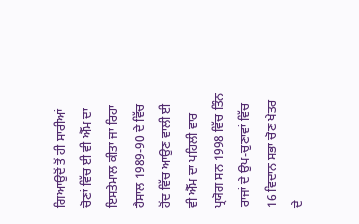ਗਿਆਉਦੋਂ ਤੋਂ ਹੀ ਸਾਰੀਆਂ ਚੋਣਾਂ ਵਿੱਚ ਈ ਵੀ ਐੱਮ ਦਾ ਇਸਤੇਮਾਲ ਕੀਤਾ ਜਾ ਰਿਹਾ ਹੈਸਾਲ 1989-90 ਦੇ ਵਿੱਚ ਹੋਂਦ ਵਿੱਚ ਆਉਣ ਵਾਲੀ ਈ ਵੀ ਐੱਮ ਦਾ ਪਹਿਲੀ ਵਾਰ ਪ੍ਰਯੋਗ ਸਨ 1998 ਵਿੱਚ ਤਿੰਨ ਰਾਜਾਂ ਦੇ ਉਪ-ਚੁਣਾਵਾਂ ਵਿੱਚ 16 ਵਿਦਾਨ ਸਭਾ ਚੋਣ ਖੇਤਰ ਦੇ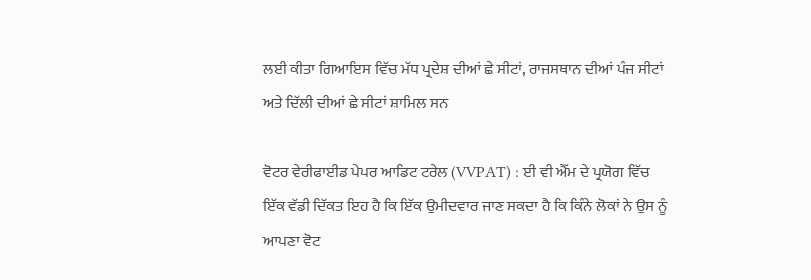ਲਈ ਕੀਤਾ ਗਿਆਇਸ ਵਿੱਚ ਮੱਧ ਪ੍ਰਦੇਸ਼ ਦੀਆਂ ਛੇ ਸੀਟਾਂ, ਰਾਜਸਥਾਨ ਦੀਆਂ ਪੰਜ ਸੀਟਾਂ ਅਤੇ ਦਿੱਲੀ ਦੀਆਂ ਛੇ ਸੀਟਾਂ ਸ਼ਾਮਿਲ ਸਨ

ਵੋਟਰ ਵੇਰੀਫਾਈਡ ਪੇਪਰ ਆਡਿਟ ਟਰੇਲ (VVPAT) : ਈ ਵੀ ਐੱਮ ਦੇ ਪ੍ਰਯੋਗ ਵਿੱਚ ਇੱਕ ਵੱਡੀ ਦਿੱਕਤ ਇਹ ਹੈ ਕਿ ਇੱਕ ਉਮੀਦਵਾਰ ਜਾਣ ਸਕਦਾ ਹੈ ਕਿ ਕਿੰਨੇ ਲੋਕਾਂ ਨੇ ਉਸ ਨੂੰ ਆਪਣਾ ਵੋਟ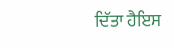ਦਿੱਤਾ ਹੈਇਸ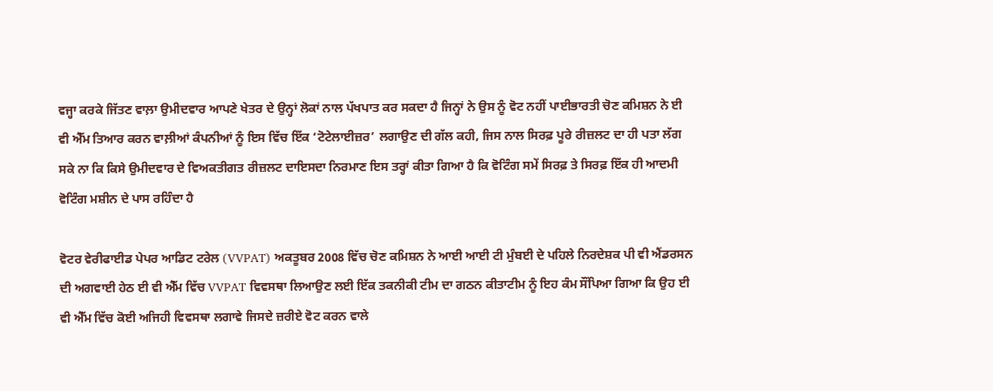ਵਜ੍ਹਾ ਕਰਕੇ ਜਿੱਤਣ ਵਾਲ਼ਾ ਉਮੀਦਵਾਰ ਆਪਣੇ ਖੇਤਰ ਦੇ ਉਨ੍ਹਾਂ ਲੋਕਾਂ ਨਾਲ ਪੱਖਪਾਤ ਕਰ ਸਕਦਾ ਹੈ ਜਿਨ੍ਹਾਂ ਨੇ ਉਸ ਨੂੰ ਵੋਟ ਨਹੀਂ ਪਾਈਭਾਰਤੀ ਚੋਣ ਕਮਿਸ਼ਨ ਨੇ ਈ ਵੀ ਐੱਮ ਤਿਆਰ ਕਰਨ ਵਾਲ਼ੀਆਂ ਕੰਪਨੀਆਂ ਨੂੰ ਇਸ ਵਿੱਚ ਇੱਕ ‘ਟੋਟੇਲਾਈਜ਼ਰ’ ਲਗਾਉਣ ਦੀ ਗੱਲ ਕਹੀ, ਜਿਸ ਨਾਲ ਸਿਰਫ਼ ਪੂਰੇ ਰੀਜ਼ਲਟ ਦਾ ਹੀ ਪਤਾ ਲੱਗ ਸਕੇ ਨਾ ਕਿ ਕਿਸੇ ਉਮੀਦਵਾਰ ਦੇ ਵਿਅਕਤੀਗਤ ਰੀਜ਼ਲਟ ਦਾਇਸਦਾ ਨਿਰਮਾਣ ਇਸ ਤਰ੍ਹਾਂ ਕੀਤਾ ਗਿਆ ਹੈ ਕਿ ਵੋਟਿੰਗ ਸਮੇਂ ਸਿਰਫ਼ ਤੇ ਸਿਰਫ਼ ਇੱਕ ਹੀ ਆਦਮੀ ਵੋਟਿੰਗ ਮਸ਼ੀਨ ਦੇ ਪਾਸ ਰਹਿੰਦਾ ਹੈ

ਵੋਟਰ ਵੇਰੀਫਾਈਡ ਪੇਪਰ ਆਡਿਟ ਟਰੇਲ (VVPAT) ਅਕਤੂਬਰ 2008 ਵਿੱਚ ਚੋਣ ਕਮਿਸ਼ਨ ਨੇ ਆਈ ਆਈ ਟੀ ਮੁੰਬਈ ਦੇ ਪਹਿਲੇ ਨਿਰਦੇਸ਼ਕ ਪੀ ਵੀ ਐਂਡਰਸਨ ਦੀ ਅਗਵਾਈ ਹੇਠ ਈ ਵੀ ਐੱਮ ਵਿੱਚ VVPAT ਵਿਵਸਥਾ ਲਿਆਉਣ ਲਈ ਇੱਕ ਤਕਨੀਕੀ ਟੀਮ ਦਾ ਗਠਨ ਕੀਤਾਟੀਮ ਨੂੰ ਇਹ ਕੰਮ ਸੌਂਪਿਆ ਗਿਆ ਕਿ ਉਹ ਈ ਵੀ ਐੱਮ ਵਿੱਚ ਕੋਈ ਅਜਿਹੀ ਵਿਵਸਥਾ ਲਗਾਵੇ ਜਿਸਦੇ ਜ਼ਰੀਏ ਵੋਟ ਕਰਨ ਵਾਲੇ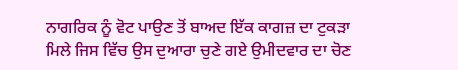ਨਾਗਰਿਕ ਨੂੰ ਵੋਟ ਪਾਉਣ ਤੋਂ ਬਾਅਦ ਇੱਕ ਕਾਗਜ਼ ਦਾ ਟੁਕੜਾ ਮਿਲੇ ਜਿਸ ਵਿੱਚ ਉਸ ਦੁਆਰਾ ਚੁਣੇ ਗਏ ਉਮੀਦਵਾਰ ਦਾ ਚੋਣ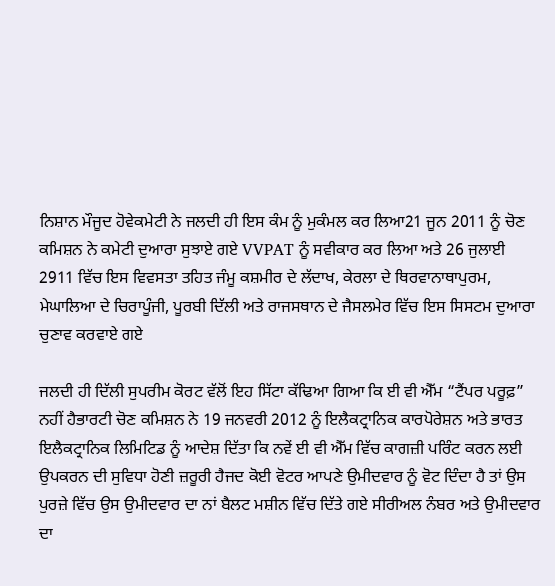ਨਿਸ਼ਾਨ ਮੌਜੂਦ ਹੋਵੇਕਮੇਟੀ ਨੇ ਜਲਦੀ ਹੀ ਇਸ ਕੰਮ ਨੂੰ ਮੁਕੰਮਲ ਕਰ ਲਿਆ21 ਜੂਨ 2011 ਨੂੰ ਚੋਣ ਕਮਿਸ਼ਨ ਨੇ ਕਮੇਟੀ ਦੁਆਰਾ ਸੁਝਾਏ ਗਏ VVPAT ਨੂੰ ਸਵੀਕਾਰ ਕਰ ਲਿਆ ਅਤੇ 26 ਜੁਲਾਈ 2911 ਵਿੱਚ ਇਸ ਵਿਵਸਤਾ ਤਹਿਤ ਜੰਮੂ ਕਸ਼ਮੀਰ ਦੇ ਲੱਦਾਖ, ਕੇਰਲਾ ਦੇ ਥਿਰਵਾਨਾਥਾਪੁਰਮ, ਮੇਘਾਲਿਆ ਦੇ ਚਿਰਾਪੂੰਜੀ, ਪੂਰਬੀ ਦਿੱਲੀ ਅਤੇ ਰਾਜਸਥਾਨ ਦੇ ਜੈਸਲਮੇਰ ਵਿੱਚ ਇਸ ਸਿਸਟਮ ਦੁਆਰਾ ਚੁਣਾਵ ਕਰਵਾਏ ਗਏ

ਜਲਦੀ ਹੀ ਦਿੱਲੀ ਸੁਪਰੀਮ ਕੋਰਟ ਵੱਲੋਂ ਇਹ ਸਿੱਟਾ ਕੱਢਿਆ ਗਿਆ ਕਿ ਈ ਵੀ ਐੱਮ “ਟੈਂਪਰ ਪਰੂਫ਼” ਨਹੀਂ ਹੈਭਾਰਟੀ ਚੋਣ ਕਮਿਸ਼ਨ ਨੇ 19 ਜਨਵਰੀ 2012 ਨੂੰ ਇਲੈਕਟ੍ਰਾਨਿਕ ਕਾਰਪੋਰੇਸ਼ਨ ਅਤੇ ਭਾਰਤ ਇਲੈਕਟ੍ਰਾਨਿਕ ਲਿਮਿਟਿਡ ਨੂੰ ਆਦੇਸ਼ ਦਿੱਤਾ ਕਿ ਨਵੇਂ ਈ ਵੀ ਐੱਮ ਵਿੱਚ ਕਾਗਜ਼ੀ ਪਰਿੰਟ ਕਰਨ ਲਈ ਉਪਕਰਨ ਦੀ ਸੁਵਿਧਾ ਹੋਣੀ ਜ਼ਰੂਰੀ ਹੈਜਦ ਕੋਈ ਵੋਟਰ ਆਪਣੇ ਉਮੀਦਵਾਰ ਨੂੰ ਵੋਟ ਦਿੰਦਾ ਹੈ ਤਾਂ ਉਸ ਪੁਰਜ਼ੇ ਵਿੱਚ ਉਸ ਉਮੀਦਵਾਰ ਦਾ ਨਾਂ ਬੈਲਟ ਮਸ਼ੀਨ ਵਿੱਚ ਦਿੱਤੇ ਗਏ ਸੀਰੀਅਲ ਨੰਬਰ ਅਤੇ ਉਮੀਦਵਾਰ ਦਾ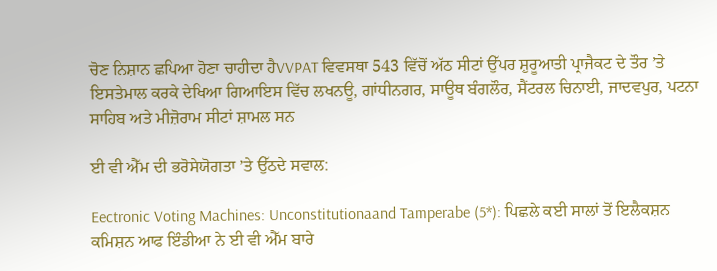ਚੋਣ ਨਿਸ਼ਾਨ ਛਪਿਆ ਹੋਣਾ ਚਾਹੀਦਾ ਹੈVVPAT ਵਿਵਸਥਾ 543 ਵਿੱਚੋਂ ਅੱਠ ਸੀਟਾਂ ਉੱਪਰ ਸ਼ੁਰੂਆਤੀ ਪ੍ਰਾਜੈਕਟ ਦੇ ਤੌਰ ’ਤੇ ਇਸਤੇਮਾਲ ਕਰਕੇ ਦੇਖਿਆ ਗਿਆਇਸ ਵਿੱਚ ਲਖਨਊ, ਗਾਂਧੀਨਗਰ, ਸਾਊਥ ਬੰਗਲੌਰ, ਸੈਂਟਰਲ ਚਿਨਾਈ, ਜਾਦਵਪੁਰ, ਪਟਨਾ ਸਾਹਿਬ ਅਤੇ ਮੀਜ਼ੋਰਾਮ ਸੀਟਾਂ ਸ਼ਾਮਲ ਸਨ

ਈ ਵੀ ਐੱਮ ਦੀ ਭਰੋਸੇਯੋਗਤਾ ’ਤੇ ਉੱਠਦੇ ਸਵਾਲ:

Eectronic Voting Machines: Unconstitutionaand Tamperabe (5*): ਪਿਛਲੇ ਕਈ ਸਾਲਾਂ ਤੋਂ ਇਲੈਕਸ਼ਨ ਕਮਿਸ਼ਨ ਆਫ ਇੰਡੀਆ ਨੇ ਈ ਵੀ ਐੱਮ ਬਾਰੇ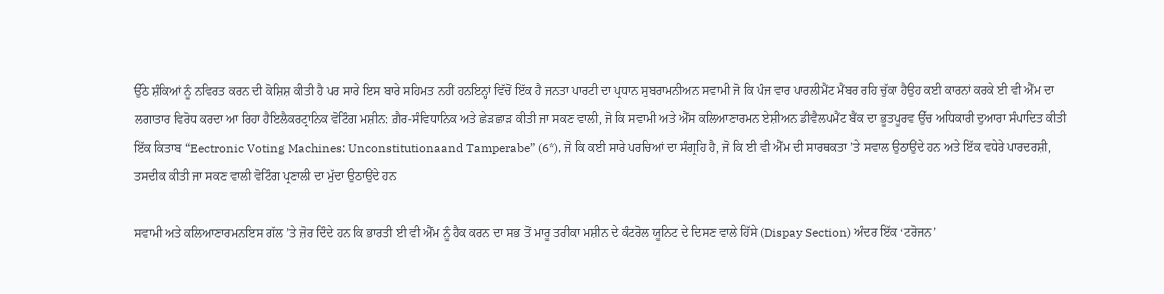ਉੱਠੇ ਸ਼ੰਕਿਆਂ ਨੂੰ ਨਵਿਰਤ ਕਰਨ ਦੀ ਕੋਸ਼ਿਸ਼ ਕੀਤੀ ਹੈ ਪਰ ਸਾਰੇ ਇਸ ਬਾਰੇ ਸਹਿਮਤ ਨਹੀਂ ਹਨਇਨ੍ਹਾਂ ਵਿੱਚੋਂ ਇੱਕ ਹੈ ਜਨਤਾ ਪਾਰਟੀ ਦਾ ਪ੍ਰਧਾਨ ਸੁਬਰਾਮਨੀਅਨ ਸਵਾਮੀ ਜੋ ਕਿ ਪੰਜ ਵਾਰ ਪਾਰਲੀਮੈਂਟ ਮੈਂਬਰ ਰਹਿ ਚੁੱਕਾ ਹੈਉਹ ਕਈ ਕਾਰਨਾਂ ਕਰਕੇ ਈ ਵੀ ਐੱਮ ਦਾ ਲਗਾਤਾਰ ਵਿਰੋਧ ਕਰਦਾ ਆ ਰਿਹਾ ਹੈਇਲੈਕਰਟ੍ਰਾਨਿਕ ਵੋਟਿੰਗ ਮਸ਼ੀਨ: ਗ਼ੈਰ-ਸੰਵਿਧਾਨਿਕ ਅਤੇ ਛੇੜਛਾੜ ਕੀਤੀ ਜਾ ਸਕਣ ਵਾਲੀ, ਜੋ ਕਿ ਸਵਾਮੀ ਅਤੇ ਐੱਸ ਕਲਿਆਣਾਰਮਨ ਏਸ਼ੀਅਨ ਡੀਵੈਲਪਮੈਂਟ ਬੈਂਕ ਦਾ ਭੂਤਪੂਰਵ ਉੱਚ ਅਧਿਕਾਰੀ ਦੁਆਰਾ ਸੰਪਾਦਿਤ ਕੀਤੀ ਇੱਕ ਕਿਤਾਬ “Eectronic Voting Machines: Unconstitutionaand Tamperabe” (6*), ਜੋ ਕਿ ਕਈ ਸਾਰੇ ਪਰਚਿਆਂ ਦਾ ਸੰਗ੍ਰਹਿ ਹੈ, ਜੋ ਕਿ ਈ ਵੀ ਐੱਮ ਦੀ ਸਾਰਥਕਤਾ ’ਤੇ ਸਵਾਲ ਉਠਾਉਂਦੇ ਹਨ ਅਤੇ ਇੱਕ ਵਧੇਰੇ ਪਾਰਦਰਸ਼ੀ, ਤਸਦੀਕ ਕੀਤੀ ਜਾ ਸਕਣ ਵਾਲੀ ਵੋਟਿੰਗ ਪ੍ਰਣਾਲੀ ਦਾ ਮੁੱਦਾ ਉਠਾਉਂਦੇ ਹਨ

ਸਵਾਮੀ ਅਤੇ ਕਲਿਆਣਾਰਮਨਇਸ ਗੱਲ ’ਤੇ ਜ਼ੋਰ ਦਿੰਦੇ ਹਨ ਕਿ ਭਾਰਤੀ ਈ ਵੀ ਐੱਮ ਨੂੰ ਹੈਕ ਕਰਨ ਦਾ ਸਭ ਤੋਂ ਮਾਰੂ ਤਰੀਕਾ ਮਸ਼ੀਨ ਦੇ ਕੰਟਰੋਲ ਯੂਨਿਟ ਦੇ ਦਿਸਣ ਵਾਲੇ ਹਿੱਸੇ (Dispay Section) ਅੰਦਰ ਇੱਕ ‘ਟਰੋਜਨ’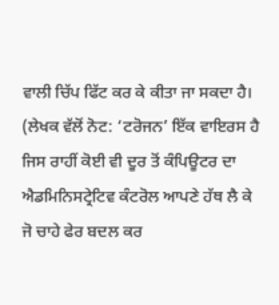ਵਾਲੀ ਚਿੱਪ ਫਿੱਟ ਕਰ ਕੇ ਕੀਤਾ ਜਾ ਸਕਦਾ ਹੈ। (ਲੇਖਕ ਵੱਲੋਂ ਨੋਟ: ‘ਟਰੋਜਨ’ ਇੱਕ ਵਾਇਰਸ ਹੈ ਜਿਸ ਰਾਹੀਂ ਕੋਈ ਵੀ ਦੂਰ ਤੋਂ ਕੰਪਿਊਟਰ ਦਾ ਐਡਮਿਨਿਸਟ੍ਰੇਟਿਵ ਕੰਟਰੋਲ ਆਪਣੇ ਹੱਥ ਲੈ ਕੇ ਜੋ ਚਾਹੇ ਫੇਰ ਬਦਲ ਕਰ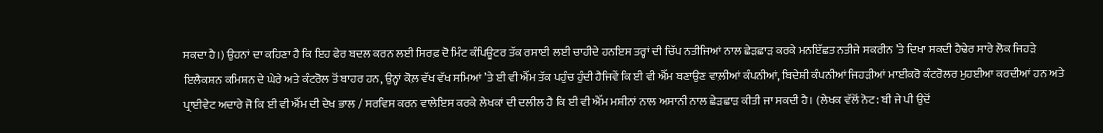ਸਕਦਾ ਹੈ।) ਉਹਨਾਂ ਦਾ ਕਹਿਣਾ ਹੈ ਕਿ ਇਹ ਫੇਰ ਬਦਲ ਕਰਨ ਲਈ ਸਿਰਫ਼ ਦੋ ਮਿੰਟ ਕੰਪਿਊਟਰ ਤੱਕ ਰਸਾਈ ਲਈ ਚਾਹੀਦੇ ਹਨਇਸ ਤਰ੍ਹਾਂ ਦੀ ਚਿੱਪ ਨਤੀਜਿਆਂ ਨਾਲ ਛੇੜਛਾੜ ਕਰਕੇ ਮਨਇੱਛਤ ਨਤੀਜੇ ਸਕਰੀਨ ’ਤੇ ਦਿਖਾ ਸਕਦੀ ਹੈਢੇਰ ਸਾਰੇ ਲੋਕ ਜਿਹੜੇ ਇਲੈਕਸ਼ਨ ਕਮਿਸ਼ਨ ਦੇ ਘੇਰੇ ਅਤੇ ਕੰਟਰੋਲ ਤੋਂ ਬਾਹਰ ਹਨ, ਉਨ੍ਹਾਂ ਕੋਲ਼ ਵੱਖ ਵੱਖ ਸਮਿਆਂ ’ਤੇ ਈ ਵੀ ਐੱਮ ਤੱਕ ਪਹੁੰਚ ਹੁੰਦੀ ਹੈਜਿਵੇਂ ਕਿ ਈ ਵੀ ਐੱਮ ਬਣਾਉਣ ਵਾਲ਼ੀਆਂ ਕੰਪਨੀਆਂ, ਬਿਦੇਸ਼ੀ ਕੰਪਨੀਆਂ ਜਿਹੜੀਆਂ ਮਾਈਕਰੋ ਕੰਟਰੋਲਰ ਮੁਹਈਆ ਕਰਦੀਆਂ ਹਨ ਅਤੇ ਪ੍ਰਾਈਵੇਟ ਅਦਾਰੇ ਜੋ ਕਿ ਈ ਵੀ ਐੱਮ ਦੀ ਦੇਖ ਭਾਲ / ਸਰਵਿਸ ਕਰਨ ਵਾਲੇਇਸ ਕਰਕੇ ਲੇਖਕਾਂ ਦੀ ਦਲੀਲ ਹੈ ਕਿ ਈ ਵੀ ਐੱਮ ਮਸ਼ੀਨਾਂ ਨਾਲ ਅਸਾਨੀ ਨਾਲ ਛੇੜਛਾੜ ਕੀਤੀ ਜਾ ਸਕਦੀ ਹੈ। (ਲੇਖਕ ਵੱਲੋਂ ਨੋਟ: ਬੀ ਜੇ ਪੀ ਉਦੋਂ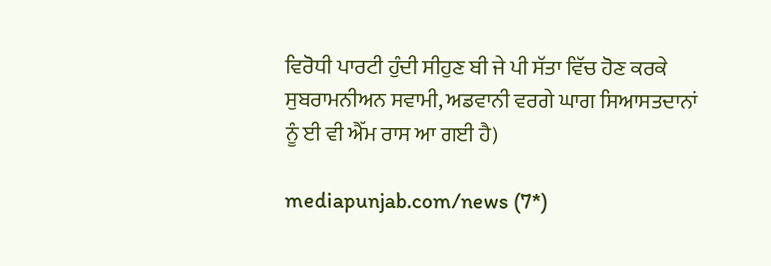ਵਿਰੋਧੀ ਪਾਰਟੀ ਹੁੰਦੀ ਸੀਹੁਣ ਬੀ ਜੇ ਪੀ ਸੱਤਾ ਵਿੱਚ ਹੋਣ ਕਰਕੇ ਸੁਬਰਾਮਨੀਅਨ ਸਵਾਮੀ, ਅਡਵਾਨੀ ਵਰਗੇ ਘਾਗ ਸਿਆਸਤਦਾਨਾਂ ਨੂੰ ਈ ਵੀ ਐੱਮ ਰਾਸ ਆ ਗਈ ਹੈ)

mediapunjab.com/news (7*)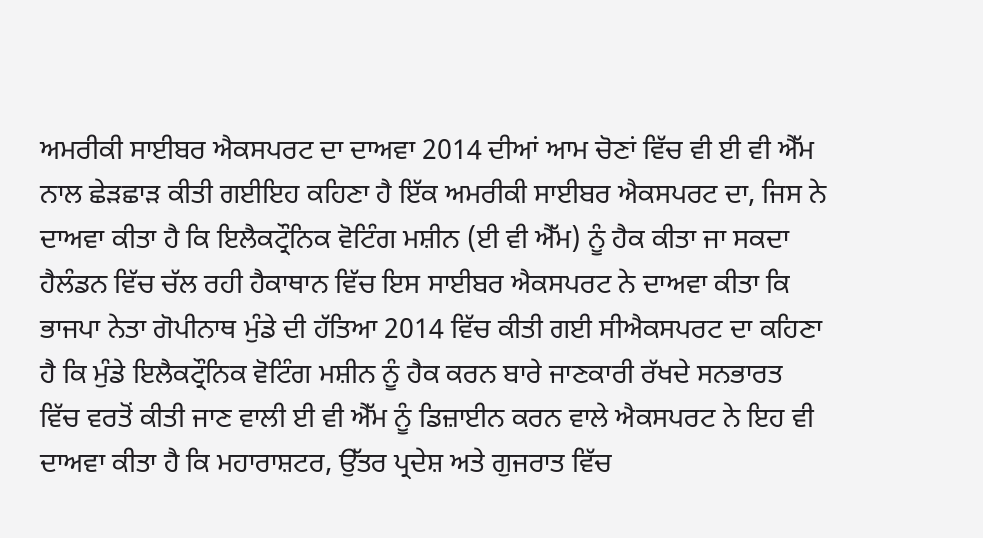ਅਮਰੀਕੀ ਸਾਈਬਰ ਐਕਸਪਰਟ ਦਾ ਦਾਅਵਾ 2014 ਦੀਆਂ ਆਮ ਚੋਣਾਂ ਵਿੱਚ ਵੀ ਈ ਵੀ ਐੱਮ ਨਾਲ ਛੇੜਛਾੜ ਕੀਤੀ ਗਈਇਹ ਕਹਿਣਾ ਹੈ ਇੱਕ ਅਮਰੀਕੀ ਸਾਈਬਰ ਐਕਸਪਰਟ ਦਾ, ਜਿਸ ਨੇ ਦਾਅਵਾ ਕੀਤਾ ਹੈ ਕਿ ਇਲੈਕਟ੍ਰੌਨਿਕ ਵੋਟਿੰਗ ਮਸ਼ੀਨ (ਈ ਵੀ ਐੱਮ) ਨੂੰ ਹੈਕ ਕੀਤਾ ਜਾ ਸਕਦਾ ਹੈਲੰਡਨ ਵਿੱਚ ਚੱਲ ਰਹੀ ਹੈਕਾਥਾਨ ਵਿੱਚ ਇਸ ਸਾਈਬਰ ਐਕਸਪਰਟ ਨੇ ਦਾਅਵਾ ਕੀਤਾ ਕਿ ਭਾਜਪਾ ਨੇਤਾ ਗੋਪੀਨਾਥ ਮੁੰਡੇ ਦੀ ਹੱਤਿਆ 2014 ਵਿੱਚ ਕੀਤੀ ਗਈ ਸੀਐਕਸਪਰਟ ਦਾ ਕਹਿਣਾ ਹੈ ਕਿ ਮੁੰਡੇ ਇਲੈਕਟ੍ਰੌਨਿਕ ਵੋਟਿੰਗ ਮਸ਼ੀਨ ਨੂੰ ਹੈਕ ਕਰਨ ਬਾਰੇ ਜਾਣਕਾਰੀ ਰੱਖਦੇ ਸਨਭਾਰਤ ਵਿੱਚ ਵਰਤੋਂ ਕੀਤੀ ਜਾਣ ਵਾਲੀ ਈ ਵੀ ਐੱਮ ਨੂੰ ਡਿਜ਼ਾਈਨ ਕਰਨ ਵਾਲੇ ਐਕਸਪਰਟ ਨੇ ਇਹ ਵੀ ਦਾਅਵਾ ਕੀਤਾ ਹੈ ਕਿ ਮਹਾਰਾਸ਼ਟਰ, ਉੱਤਰ ਪ੍ਰਦੇਸ਼ ਅਤੇ ਗੁਜਰਾਤ ਵਿੱਚ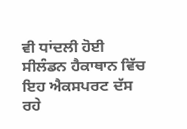ਵੀ ਧਾਂਦਲੀ ਹੋਈ ਸੀਲੰਡਨ ਹੈਕਾਥਾਨ ਵਿੱਚ ਇਹ ਐਕਸਪਰਟ ਦੱਸ ਰਹੇ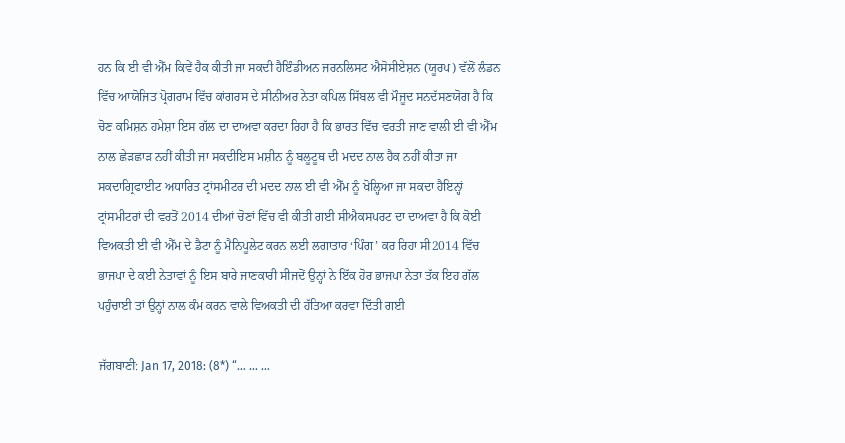ਹਨ ਕਿ ਈ ਵੀ ਐੱਮ ਕਿਵੇਂ ਹੈਕ ਕੀਤੀ ਜਾ ਸਕਦੀ ਹੈਇੰਡੀਅਨ ਜਰਨਲਿਸਟ ਐਸੋਸੀਏਸ਼ਨ (ਯੂਰਪ) ਵੱਲੋਂ ਲੰਡਨ ਵਿੱਚ ਆਯੋਜਿਤ ਪ੍ਰੋਗਰਾਮ ਵਿੱਚ ਕਾਂਗਰਸ ਦੇ ਸੀਨੀਅਰ ਨੇਤਾ ਕਪਿਲ ਸਿੱਬਲ ਵੀ ਮੌਜੂਦ ਸਨਦੱਸਣਯੋਗ ਹੈ ਕਿ ਚੋਣ ਕਮਿਸ਼ਨ ਹਮੇਸ਼ਾ ਇਸ ਗੱਲ ਦਾ ਦਾਅਵਾ ਕਰਦਾ ਰਿਹਾ ਹੈ ਕਿ ਭਾਰਤ ਵਿੱਚ ਵਰਤੀ ਜਾਣ ਵਾਲੀ ਈ ਵੀ ਐੱਮ ਨਾਲ ਛੇੜਛਾੜ ਨਹੀਂ ਕੀਤੀ ਜਾ ਸਕਦੀਇਸ ਮਸ਼ੀਨ ਨੂੰ ਬਲੂਟੂਥ ਦੀ ਮਦਦ ਨਾਲ ਹੈਕ ਨਹੀਂ ਕੀਤਾ ਜਾ ਸਕਦਾਗ੍ਰਿਫਾਈਟ ਅਧਾਰਿਤ ਟ੍ਰਾਂਸਮੀਟਰ ਦੀ ਮਦਦ ਨਾਲ ਈ ਵੀ ਐੱਮ ਨੂੰ ਖੋਲ੍ਹਿਆ ਜਾ ਸਕਦਾ ਹੈਇਨ੍ਹਾਂ ਟ੍ਰਾਂਸਮੀਟਰਾਂ ਦੀ ਵਰਤੋਂ 2014 ਦੀਆਂ ਚੋਣਾਂ ਵਿੱਚ ਵੀ ਕੀਤੀ ਗਈ ਸੀਐਕਸਪਰਟ ਦਾ ਦਾਅਵਾ ਹੈ ਕਿ ਕੋਈ ਵਿਅਕਤੀ ਈ ਵੀ ਐੱਮ ਦੇ ਡੈਟਾ ਨੂੰ ਮੈਨਿਪੂਲੇਟ ਕਰਨ ਲਈ ਲਗਾਤਾਰ ‘ਪਿੰਗ’ ਕਰ ਰਿਹਾ ਸੀ2014 ਵਿੱਚ ਭਾਜਪਾ ਦੇ ਕਈ ਨੇਤਾਵਾਂ ਨੂੰ ਇਸ ਬਾਰੇ ਜਾਣਕਾਰੀ ਸੀਜਦੋਂ ਉਨ੍ਹਾਂ ਨੇ ਇੱਕ ਹੋਰ ਭਾਜਪਾ ਨੇਤਾ ਤੱਕ ਇਹ ਗੱਲ ਪਹੁੰਚਾਈ ਤਾਂ ਉਨ੍ਹਾਂ ਨਾਲ ਕੰਮ ਕਰਨ ਵਾਲੇ ਵਿਅਕਤੀ ਦੀ ਹੱਤਿਆ ਕਰਵਾ ਦਿੱਤੀ ਗਈ

ਜੱਗਬਾਣੀ: Jan 17, 2018: (8*) “… … …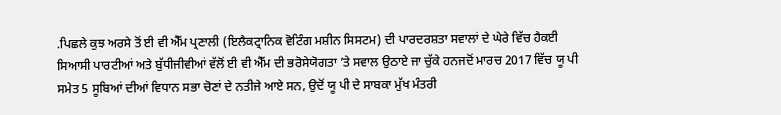.ਪਿਛਲੇ ਕੁਝ ਅਰਸੇ ਤੋਂ ਈ ਵੀ ਐੱਮ ਪ੍ਰਣਾਲੀ (ਇਲੈਕਟ੍ਰਾਨਿਕ ਵੋਟਿੰਗ ਮਸ਼ੀਨ ਸਿਸਟਮ) ਦੀ ਪਾਰਦਰਸ਼ਤਾ ਸਵਾਲਾਂ ਦੇ ਘੇਰੇ ਵਿੱਚ ਹੈਕਈ ਸਿਆਸੀ ਪਾਰਟੀਆਂ ਅਤੇ ਬੁੱਧੀਜੀਵੀਆਂ ਵੱਲੋਂ ਈ ਵੀ ਐੱਮ ਦੀ ਭਰੋਸੇਯੋਗਤਾ ’ਤੇ ਸਵਾਲ ਉਠਾਏ ਜਾ ਚੁੱਕੇ ਹਨਜਦੋਂ ਮਾਰਚ 2017 ਵਿੱਚ ਯੂ ਪੀ ਸਮੇਤ 5 ਸੂਬਿਆਂ ਦੀਆਂ ਵਿਧਾਨ ਸਭਾ ਚੋਣਾਂ ਦੇ ਨਤੀਜੇ ਆਏ ਸਨ, ਉਦੋਂ ਯੂ ਪੀ ਦੇ ਸਾਬਕਾ ਮੁੱਖ ਮੰਤਰੀ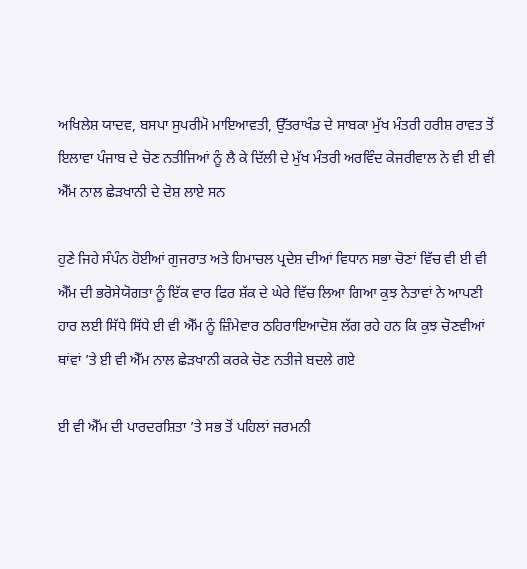ਅਖਿਲੇਸ਼ ਯਾਦਵ, ਬਸਪਾ ਸੁਪਰੀਮੋ ਮਾਇਆਵਤੀ, ਉੱਤਰਾਖੰਡ ਦੇ ਸਾਬਕਾ ਮੁੱਖ ਮੰਤਰੀ ਹਰੀਸ਼ ਰਾਵਤ ਤੋਂ ਇਲਾਵਾ ਪੰਜਾਬ ਦੇ ਚੋਣ ਨਤੀਜਿਆਂ ਨੂੰ ਲੈ ਕੇ ਦਿੱਲੀ ਦੇ ਮੁੱਖ ਮੰਤਰੀ ਅਰਵਿੰਦ ਕੇਜਰੀਵਾਲ ਨੇ ਵੀ ਈ ਵੀ ਐੱਮ ਨਾਲ ਛੇੜਖਾਨੀ ਦੇ ਦੋਸ਼ ਲਾਏ ਸਨ

ਹੁਣੇ ਜਿਹੇ ਸੰਪੰਨ ਹੋਈਆਂ ਗੁਜਰਾਤ ਅਤੇ ਹਿਮਾਚਲ ਪ੍ਰਦੇਸ਼ ਦੀਆਂ ਵਿਧਾਨ ਸਭਾ ਚੋਣਾਂ ਵਿੱਚ ਵੀ ਈ ਵੀ ਐੱਮ ਦੀ ਭਰੋਸੇਯੋਗਤਾ ਨੂੰ ਇੱਕ ਵਾਰ ਫਿਰ ਸ਼ੱਕ ਦੇ ਘੇਰੇ ਵਿੱਚ ਲਿਆ ਗਿਆ ਕੁਝ ਨੇਤਾਵਾਂ ਨੇ ਆਪਣੀ ਹਾਰ ਲਈ ਸਿੱਧੇ ਸਿੱਧੇ ਈ ਵੀ ਐੱਮ ਨੂੰ ਜ਼ਿੰਮੇਵਾਰ ਠਹਿਰਾਇਆਦੋਸ਼ ਲੱਗ ਰਹੇ ਹਨ ਕਿ ਕੁਝ ਚੋਣਵੀਆਂ ਥਾਂਵਾਂ ’ਤੇ ਈ ਵੀ ਐੱਮ ਨਾਲ ਛੇੜਖਾਨੀ ਕਰਕੇ ਚੋਣ ਨਤੀਜੇ ਬਦਲੇ ਗਏ

ਈ ਵੀ ਐੱਮ ਦੀ ਪਾਰਦਰਸ਼ਿਤਾ ’ਤੇ ਸਭ ਤੋਂ ਪਹਿਲਾਂ ਜਰਮਨੀ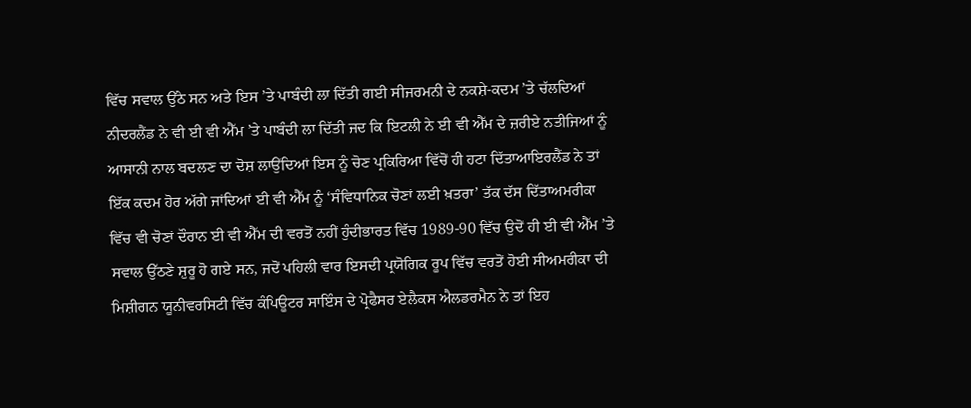ਵਿੱਚ ਸਵਾਲ ਉੱਠੇ ਸਨ ਅਤੇ ਇਸ ’ਤੇ ਪਾਬੰਦੀ ਲਾ ਦਿੱਤੀ ਗਈ ਸੀਜਰਮਨੀ ਦੇ ਨਕਸ਼ੇ-ਕਦਮ ’ਤੇ ਚੱਲਦਿਆਂ ਨੀਦਰਲੈਂਡ ਨੇ ਵੀ ਈ ਵੀ ਐੱਮ ’ਤੇ ਪਾਬੰਦੀ ਲਾ ਦਿੱਤੀ ਜਦ ਕਿ ਇਟਲੀ ਨੇ ਈ ਵੀ ਐੱਮ ਦੇ ਜ਼ਰੀਏ ਨਤੀਜਿਆਂ ਨੂੰ ਆਸਾਨੀ ਨਾਲ ਬਦਲਣ ਦਾ ਦੋਸ਼ ਲਾਉਂਦਿਆਂ ਇਸ ਨੂੰ ਚੋਣ ਪ੍ਰਕਿਰਿਆ ਵਿੱਚੋਂ ਹੀ ਹਟਾ ਦਿੱਤਾਆਇਰਲੈਂਡ ਨੇ ਤਾਂ ਇੱਕ ਕਦਮ ਹੋਰ ਅੱਗੇ ਜਾਂਦਿਆਂ ਈ ਵੀ ਐੱਮ ਨੂੰ ‘ਸੰਵਿਧਾਨਿਕ ਚੋਣਾਂ ਲਈ ਖ਼ਤਰਾ’ ਤੱਕ ਦੱਸ ਦਿੱਤਾਅਮਰੀਕਾ ਵਿੱਚ ਵੀ ਚੋਣਾਂ ਦੌਰਾਨ ਈ ਵੀ ਐੱਮ ਦੀ ਵਰਤੋਂ ਨਹੀਂ ਹੁੰਦੀਭਾਰਤ ਵਿੱਚ 1989-90 ਵਿੱਚ ਉਦੋਂ ਹੀ ਈ ਵੀ ਐੱਮ ’ਤੇ ਸਵਾਲ ਉੱਠਣੇ ਸ਼ੁਰੂ ਹੋ ਗਏ ਸਨ, ਜਦੋਂ ਪਹਿਲੀ ਵਾਰ ਇਸਦੀ ਪ੍ਰਯੋਗਿਕ ਰੂਪ ਵਿੱਚ ਵਰਤੋਂ ਹੋਈ ਸੀਅਮਰੀਕਾ ਦੀ ਮਿਸ਼ੀਗਨ ਯੂਨੀਵਰਸਿਟੀ ਵਿੱਚ ਕੰਪਿਊਟਰ ਸਾਇੰਸ ਦੇ ਪ੍ਰੋਫੈਸਰ ਏਲੈਕਸ ਐਲਡਰਮੈਨ ਨੇ ਤਾਂ ਇਹ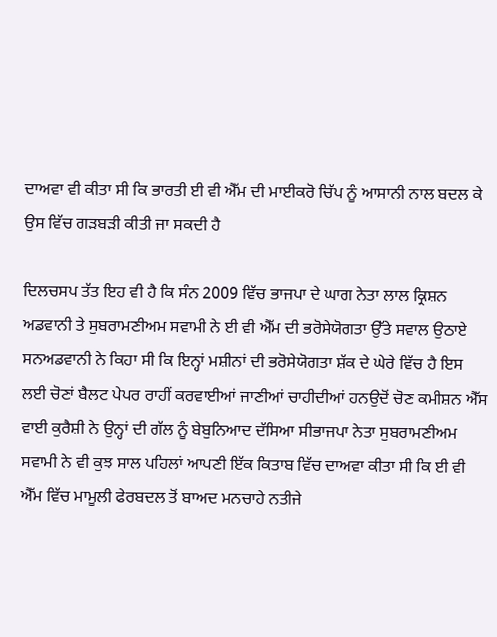ਦਾਅਵਾ ਵੀ ਕੀਤਾ ਸੀ ਕਿ ਭਾਰਤੀ ਈ ਵੀ ਐੱਮ ਦੀ ਮਾਈਕਰੋ ਚਿੱਪ ਨੂੰ ਆਸਾਨੀ ਨਾਲ ਬਦਲ ਕੇ ਉਸ ਵਿੱਚ ਗੜਬੜੀ ਕੀਤੀ ਜਾ ਸਕਦੀ ਹੈ

ਦਿਲਚਸਪ ਤੱਤ ਇਹ ਵੀ ਹੈ ਕਿ ਸੰਨ 2009 ਵਿੱਚ ਭਾਜਪਾ ਦੇ ਘਾਗ ਨੇਤਾ ਲਾਲ ਕ੍ਰਿਸ਼ਨ ਅਡਵਾਨੀ ਤੇ ਸੁਬਰਾਮਣੀਅਮ ਸਵਾਮੀ ਨੇ ਈ ਵੀ ਐੱਮ ਦੀ ਭਰੋਸੇਯੋਗਤਾ ਉੱਤੇ ਸਵਾਲ ਉਠਾਏ ਸਨਅਡਵਾਨੀ ਨੇ ਕਿਹਾ ਸੀ ਕਿ ਇਨ੍ਹਾਂ ਮਸ਼ੀਨਾਂ ਦੀ ਭਰੋਸੇਯੋਗਤਾ ਸ਼ੱਕ ਦੇ ਘੇਰੇ ਵਿੱਚ ਹੈ ਇਸ ਲਈ ਚੋਣਾਂ ਬੈਲਟ ਪੇਪਰ ਰਾਹੀਂ ਕਰਵਾਈਆਂ ਜਾਣੀਆਂ ਚਾਹੀਦੀਆਂ ਹਨਉਦੋਂ ਚੋਣ ਕਮੀਸ਼ਨ ਐੱਸ ਵਾਈ ਕੁਰੈਸ਼ੀ ਨੇ ਉਨ੍ਹਾਂ ਦੀ ਗੱਲ ਨੂੰ ਬੇਬੁਨਿਆਦ ਦੱਸਿਆ ਸੀਭਾਜਪਾ ਨੇਤਾ ਸੁਬਰਾਮਣੀਅਮ ਸਵਾਮੀ ਨੇ ਵੀ ਕੁਝ ਸਾਲ ਪਹਿਲਾਂ ਆਪਣੀ ਇੱਕ ਕਿਤਾਬ ਵਿੱਚ ਦਾਅਵਾ ਕੀਤਾ ਸੀ ਕਿ ਈ ਵੀ ਐੱਮ ਵਿੱਚ ਮਾਮੂਲੀ ਫੇਰਬਦਲ ਤੋਂ ਬਾਅਦ ਮਨਚਾਹੇ ਨਤੀਜੇ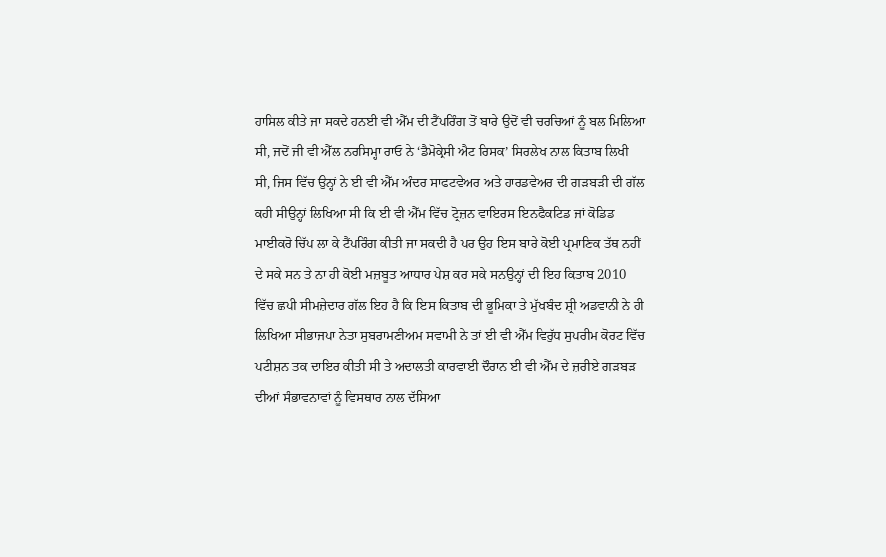ਹਾਸਿਲ ਕੀਤੇ ਜਾ ਸਕਦੇ ਹਨਈ ਵੀ ਐੱਮ ਦੀ ਟੈਂਪਰਿੰਗ ਤੋਂ ਬਾਰੇ ਉਦੋਂ ਵੀ ਚਰਚਿਆਂ ਨੂੰ ਬਲ ਮਿਲਿਆ ਸੀ, ਜਦੋਂ ਜੀ ਵੀ ਐੱਲ ਨਰਸਿਮ੍ਹਾ ਰਾਓ ਨੇ ‘ਡੈਮੋਕ੍ਰੇਸੀ ਐਟ ਰਿਸਕ’ ਸਿਰਲੇਖ ਨਾਲ ਕਿਤਾਬ ਲਿਖੀ ਸੀ, ਜਿਸ ਵਿੱਚ ਉਨ੍ਹਾਂ ਨੇ ਈ ਵੀ ਐੱਮ ਅੰਦਰ ਸਾਫਟਵੇਅਰ ਅਤੇ ਹਾਰਡਵੇਅਰ ਦੀ ਗੜਬੜੀ ਦੀ ਗੱਲ ਕਹੀ ਸੀਉਨ੍ਹਾਂ ਲਿਖਿਆ ਸੀ ਕਿ ਈ ਵੀ ਐੱਮ ਵਿੱਚ ਟ੍ਰੋਜ਼ਨ ਵਾਇਰਸ ਇਨਫੈਕਟਿਡ ਜਾਂ ਕੋਡਿਡ ਮਾਈਕਰੋ ਚਿੱਪ ਲਾ ਕੇ ਟੈਂਪਰਿੰਗ ਕੀਤੀ ਜਾ ਸਕਦੀ ਹੈ ਪਰ ਉਹ ਇਸ ਬਾਰੇ ਕੋਈ ਪ੍ਰਮਾਣਿਕ ਤੱਥ ਨਹੀਂ ਦੇ ਸਕੇ ਸਨ ਤੇ ਨਾ ਹੀ ਕੋਈ ਮਜ਼ਬੂਤ ਆਧਾਰ ਪੇਸ਼ ਕਰ ਸਕੇ ਸਨਉਨ੍ਹਾਂ ਦੀ ਇਹ ਕਿਤਾਬ 2010 ਵਿੱਚ ਛਪੀ ਸੀਮਜ਼ੇਦਾਰ ਗੱਲ ਇਹ ਹੈ ਕਿ ਇਸ ਕਿਤਾਬ ਦੀ ਭੂਮਿਕਾ ਤੇ ਮੁੱਖਬੰਦ ਸ਼੍ਰੀ ਅਡਵਾਨੀ ਨੇ ਹੀ ਲਿਖਿਆ ਸੀਭਾਜਪਾ ਨੇਤਾ ਸੁਬਰਾਮਣੀਅਮ ਸਵਾਮੀ ਨੇ ਤਾਂ ਈ ਵੀ ਐੱਮ ਵਿਰੁੱਧ ਸੁਪਰੀਮ ਕੋਰਟ ਵਿੱਚ ਪਟੀਸ਼ਨ ਤਕ ਦਾਇਰ ਕੀਤੀ ਸੀ ਤੇ ਅਦਾਲਤੀ ਕਾਰਵਾਈ ਦੌਰਾਨ ਈ ਵੀ ਐੱਮ ਦੇ ਜ਼ਰੀਏ ਗੜਬੜ ਦੀਆਂ ਸੰਭਾਵਨਾਵਾਂ ਨੂੰ ਵਿਸਥਾਰ ਨਾਲ ਦੱਸਿਆ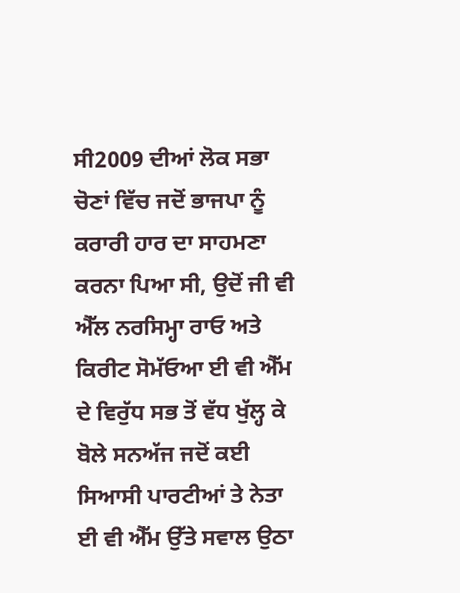ਸੀ2009 ਦੀਆਂ ਲੋਕ ਸਭਾ ਚੋਣਾਂ ਵਿੱਚ ਜਦੋਂ ਭਾਜਪਾ ਨੂੰ ਕਰਾਰੀ ਹਾਰ ਦਾ ਸਾਹਮਣਾ ਕਰਨਾ ਪਿਆ ਸੀ, ਉਦੋਂ ਜੀ ਵੀ ਐੱਲ ਨਰਸਿਮ੍ਹਾ ਰਾਓ ਅਤੇ ਕਿਰੀਟ ਸੋਮੱਓਆ ਈ ਵੀ ਐੱਮ ਦੇ ਵਿਰੁੱਧ ਸਭ ਤੋਂ ਵੱਧ ਖੁੱਲ੍ਹ ਕੇ ਬੋਲੇ ਸਨਅੱਜ ਜਦੋਂ ਕਈ ਸਿਆਸੀ ਪਾਰਟੀਆਂ ਤੇ ਨੇਤਾ ਈ ਵੀ ਐੱਮ ਉੱਤੇ ਸਵਾਲ ਉਠਾ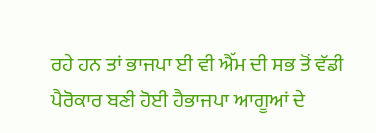ਰਹੇ ਹਨ ਤਾਂ ਭਾਜਪਾ ਈ ਵੀ ਐੱਮ ਦੀ ਸਭ ਤੋਂ ਵੱਡੀ ਪੈਰੋਕਾਰ ਬਣੀ ਹੋਈ ਹੈਭਾਜਪਾ ਆਗੂਆਂ ਦੇ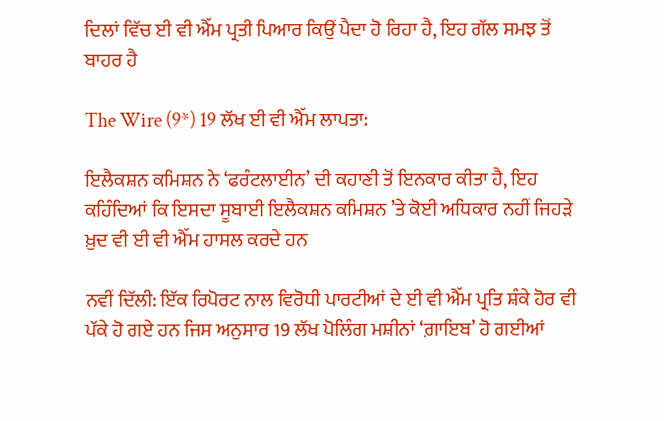ਦਿਲਾਂ ਵਿੱਚ ਈ ਵੀ ਐੱਮ ਪ੍ਰਤੀ ਪਿਆਰ ਕਿਉਂ ਪੈਦਾ ਹੋ ਰਿਹਾ ਹੈ, ਇਹ ਗੱਲ ਸਮਝ ਤੋਂ ਬਾਹਰ ਹੈ

The Wire (9*) 19 ਲੱਖ ਈ ਵੀ ਐੱਮ ਲਾਪਤਾ:

ਇਲੈਕਸ਼ਨ ਕਮਿਸ਼ਨ ਨੇ ‘ਫਰੰਟਲਾਈਨ’ ਦੀ ਕਹਾਣੀ ਤੋਂ ਇਨਕਾਰ ਕੀਤਾ ਹੈ, ਇਹ ਕਹਿੰਦਿਆਂ ਕਿ ਇਸਦਾ ਸੂਬਾਈ ਇਲੈਕਸ਼ਨ ਕਮਿਸ਼ਨ ’ਤੇ ਕੋਈ ਅਧਿਕਾਰ ਨਹੀਂ ਜਿਹੜੇ ਖ਼ੁਦ ਵੀ ਈ ਵੀ ਐੱਮ ਹਾਸਲ ਕਰਦੇ ਹਨ

ਨਵੀਂ ਦਿੱਲੀ: ਇੱਕ ਰਿਪੋਰਟ ਨਾਲ ਵਿਰੋਧੀ ਪਾਰਟੀਆਂ ਦੇ ਈ ਵੀ ਐੱਮ ਪ੍ਰਤਿ ਸ਼ੰਕੇ ਹੋਰ ਵੀ ਪੱਕੇ ਹੋ ਗਏ ਹਨ ਜਿਸ ਅਨੁਸਾਰ 19 ਲੱਖ ਪੋਲਿੰਗ ਮਸ਼ੀਨਾਂ ‘ਗ਼ਾਇਬ’ ਹੋ ਗਈਆਂ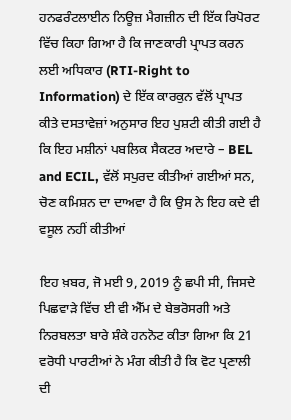ਹਨਫਰੰਟਲਾਈਨ ਨਿਊਜ਼ ਮੈਗਜ਼ੀਨ ਦੀ ਇੱਕ ਰਿਪੋਰਟ ਵਿੱਚ ਕਿਹਾ ਗਿਆ ਹੈ ਕਿ ਜਾਣਕਾਰੀ ਪ੍ਰਾਪਤ ਕਰਨ ਲਈ ਅਧਿਕਾਰ (RTI-Right to Information) ਦੇ ਇੱਕ ਕਾਰਕੁਨ ਵੱਲੋਂ ਪ੍ਰਾਪਤ ਕੀਤੇ ਦਸਤਾਵੇਜ਼ਾਂ ਅਨੁਸਾਰ ਇਹ ਪੁਸ਼ਟੀ ਕੀਤੀ ਗਈ ਹੈ ਕਿ ਇਹ ਮਸ਼ੀਨਾਂ ਪਬਲਿਕ ਸੈਕਟਰ ਅਦਾਰੇ – BEL and ECIL, ਵੱਲੋਂ ਸਪੁਰਦ ਕੀਤੀਆਂ ਗਈਆਂ ਸਨ, ਚੋਣ ਕਮਿਸ਼ਨ ਦਾ ਦਾਅਵਾ ਹੈ ਕਿ ਉਸ ਨੇ ਇਹ ਕਦੇ ਵੀ ਵਸੂਲ ਨਹੀਂ ਕੀਤੀਆਂ

ਇਹ ਖ਼ਬਰ, ਜੋ ਮਈ 9, 2019 ਨੂੰ ਛਪੀ ਸੀ, ਜਿਸਦੇ ਪਿਛਵਾੜੇ ਵਿੱਚ ਈ ਵੀ ਐੱਮ ਦੇ ਬੇਭਰੋਸਗੀ ਅਤੇ ਨਿਰਬਲਤਾ ਬਾਰੇ ਸ਼ੰਕੇ ਹਨਨੋਟ ਕੀਤਾ ਗਿਆ ਕਿ 21 ਵਰੋਧੀ ਪਾਰਟੀਆਂ ਨੇ ਮੰਗ ਕੀਤੀ ਹੈ ਕਿ ਵੋਟ ਪ੍ਰਣਾਲੀ ਦੀ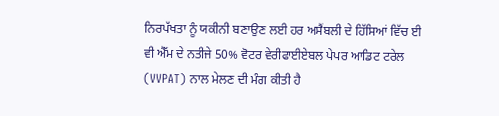ਨਿਰਪੱਖਤਾ ਨੂੰ ਯਕੀਨੀ ਬਣਾਉਣ ਲਈ ਹਰ ਅਸੈਂਬਲੀ ਦੇ ਹਿੱਸਿਆਂ ਵਿੱਚ ਈ ਵੀ ਐੱਮ ਦੇ ਨਤੀਜੇ 50% ਵੋਟਰ ਵੇਰੀਫਾਈਏਬਲ ਪੇਪਰ ਆਡਿਟ ਟਰੇਲ (VVPAT) ਨਾਲ ਮੇਲਣ ਦੀ ਮੰਗ ਕੀਤੀ ਹੈ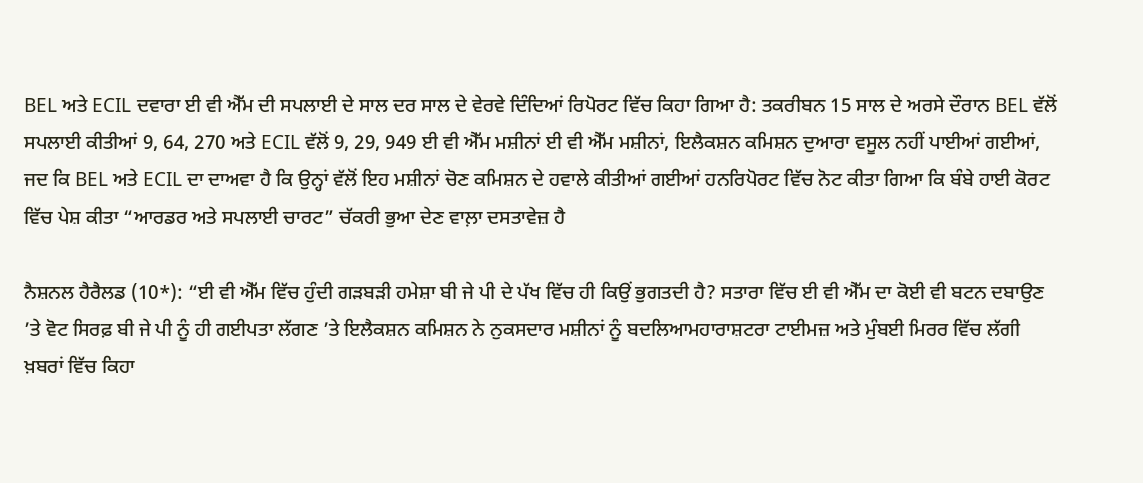BEL ਅਤੇ ECIL ਦਵਾਰਾ ਈ ਵੀ ਐੱਮ ਦੀ ਸਪਲਾਈ ਦੇ ਸਾਲ ਦਰ ਸਾਲ ਦੇ ਵੇਰਵੇ ਦਿੰਦਿਆਂ ਰਿਪੋਰਟ ਵਿੱਚ ਕਿਹਾ ਗਿਆ ਹੈ: ਤਕਰੀਬਨ 15 ਸਾਲ ਦੇ ਅਰਸੇ ਦੌਰਾਨ BEL ਵੱਲੋਂ ਸਪਲਾਈ ਕੀਤੀਆਂ 9, 64, 270 ਅਤੇ ECIL ਵੱਲੋਂ 9, 29, 949 ਈ ਵੀ ਐੱਮ ਮਸ਼ੀਨਾਂ ਈ ਵੀ ਐੱਮ ਮਸ਼ੀਨਾਂ, ਇਲੈਕਸ਼ਨ ਕਮਿਸ਼ਨ ਦੁਆਰਾ ਵਸੂਲ ਨਹੀਂ ਪਾਈਆਂ ਗਈਆਂ, ਜਦ ਕਿ BEL ਅਤੇ ECIL ਦਾ ਦਾਅਵਾ ਹੈ ਕਿ ਉਨ੍ਹਾਂ ਵੱਲੋਂ ਇਹ ਮਸ਼ੀਨਾਂ ਚੋਣ ਕਮਿਸ਼ਨ ਦੇ ਹਵਾਲੇ ਕੀਤੀਆਂ ਗਈਆਂ ਹਨਰਿਪੋਰਟ ਵਿੱਚ ਨੋਟ ਕੀਤਾ ਗਿਆ ਕਿ ਬੰਬੇ ਹਾਈ ਕੋਰਟ ਵਿੱਚ ਪੇਸ਼ ਕੀਤਾ “ਆਰਡਰ ਅਤੇ ਸਪਲਾਈ ਚਾਰਟ” ਚੱਕਰੀ ਭੁਆ ਦੇਣ ਵਾਲ਼ਾ ਦਸਤਾਵੇਜ਼ ਹੈ

ਨੈਸ਼ਨਲ ਹੈਰੈਲਡ (10*): “ਈ ਵੀ ਐੱਮ ਵਿੱਚ ਹੁੰਦੀ ਗੜਬੜੀ ਹਮੇਸ਼ਾ ਬੀ ਜੇ ਪੀ ਦੇ ਪੱਖ ਵਿੱਚ ਹੀ ਕਿਉਂ ਭੁਗਤਦੀ ਹੈ? ਸਤਾਰਾ ਵਿੱਚ ਈ ਵੀ ਐੱਮ ਦਾ ਕੋਈ ਵੀ ਬਟਨ ਦਬਾਉਣ ’ਤੇ ਵੋਟ ਸਿਰਫ਼ ਬੀ ਜੇ ਪੀ ਨੂੰ ਹੀ ਗਈਪਤਾ ਲੱਗਣ ’ਤੇ ਇਲੈਕਸ਼ਨ ਕਮਿਸ਼ਨ ਨੇ ਨੁਕਸਦਾਰ ਮਸ਼ੀਨਾਂ ਨੂੰ ਬਦਲਿਆਮਹਾਰਾਸ਼ਟਰਾ ਟਾਈਮਜ਼ ਅਤੇ ਮੁੰਬਈ ਮਿਰਰ ਵਿੱਚ ਲੱਗੀ ਖ਼ਬਰਾਂ ਵਿੱਚ ਕਿਹਾ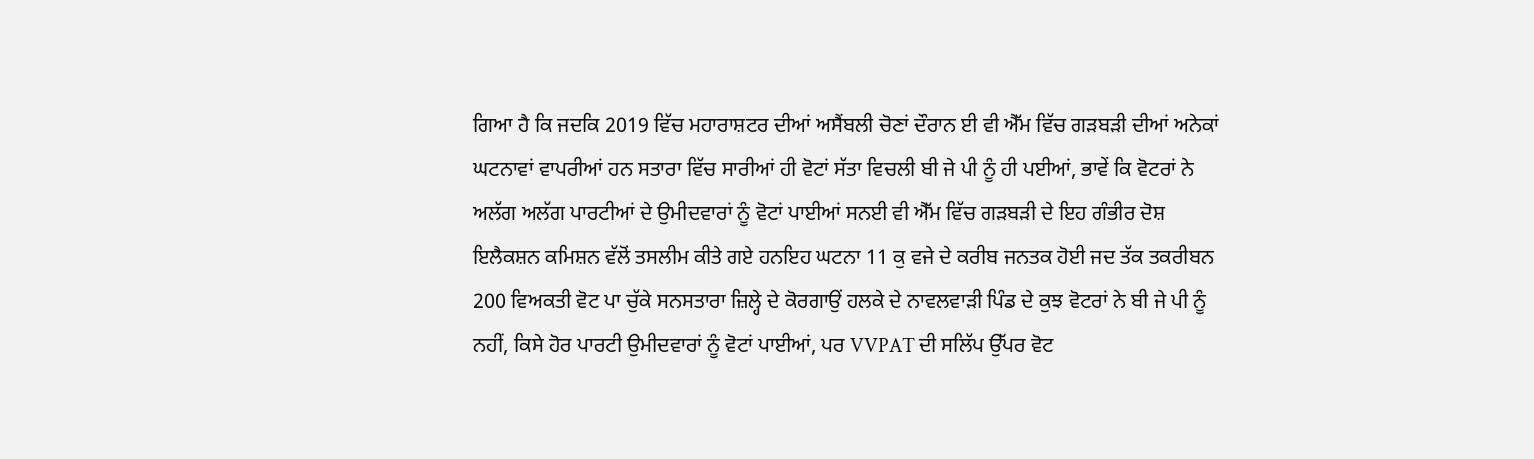ਗਿਆ ਹੈ ਕਿ ਜਦਕਿ 2019 ਵਿੱਚ ਮਹਾਰਾਸ਼ਟਰ ਦੀਆਂ ਅਸੈਂਬਲੀ ਚੋਣਾਂ ਦੌਰਾਨ ਈ ਵੀ ਐੱਮ ਵਿੱਚ ਗੜਬੜੀ ਦੀਆਂ ਅਨੇਕਾਂ ਘਟਨਾਵਾਂ ਵਾਪਰੀਆਂ ਹਨ ਸਤਾਰਾ ਵਿੱਚ ਸਾਰੀਆਂ ਹੀ ਵੋਟਾਂ ਸੱਤਾ ਵਿਚਲੀ ਬੀ ਜੇ ਪੀ ਨੂੰ ਹੀ ਪਈਆਂ, ਭਾਵੇਂ ਕਿ ਵੋਟਰਾਂ ਨੇ ਅਲੱਗ ਅਲੱਗ ਪਾਰਟੀਆਂ ਦੇ ਉਮੀਦਵਾਰਾਂ ਨੂੰ ਵੋਟਾਂ ਪਾਈਆਂ ਸਨਈ ਵੀ ਐੱਮ ਵਿੱਚ ਗੜਬੜੀ ਦੇ ਇਹ ਗੰਭੀਰ ਦੋਸ਼ ਇਲੈਕਸ਼ਨ ਕਮਿਸ਼ਨ ਵੱਲੋਂ ਤਸਲੀਮ ਕੀਤੇ ਗਏ ਹਨਇਹ ਘਟਨਾ 11 ਕੁ ਵਜੇ ਦੇ ਕਰੀਬ ਜਨਤਕ ਹੋਈ ਜਦ ਤੱਕ ਤਕਰੀਬਨ 200 ਵਿਅਕਤੀ ਵੋਟ ਪਾ ਚੁੱਕੇ ਸਨਸਤਾਰਾ ਜ਼ਿਲ੍ਹੇ ਦੇ ਕੋਰਗਾਉਂ ਹਲਕੇ ਦੇ ਨਾਵਲਵਾੜੀ ਪਿੰਡ ਦੇ ਕੁਝ ਵੋਟਰਾਂ ਨੇ ਬੀ ਜੇ ਪੀ ਨੂੰ ਨਹੀਂ, ਕਿਸੇ ਹੋਰ ਪਾਰਟੀ ਉਮੀਦਵਾਰਾਂ ਨੂੰ ਵੋਟਾਂ ਪਾਈਆਂ, ਪਰ VVPAT ਦੀ ਸਲਿੱਪ ਉੱਪਰ ਵੋਟ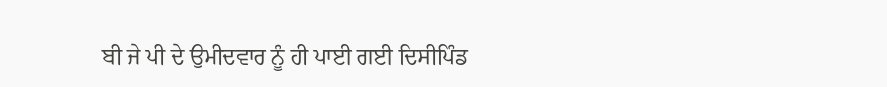ਬੀ ਜੇ ਪੀ ਦੇ ਉਮੀਦਵਾਰ ਨੂੰ ਹੀ ਪਾਈ ਗਈ ਦਿਸੀਪਿੰਡ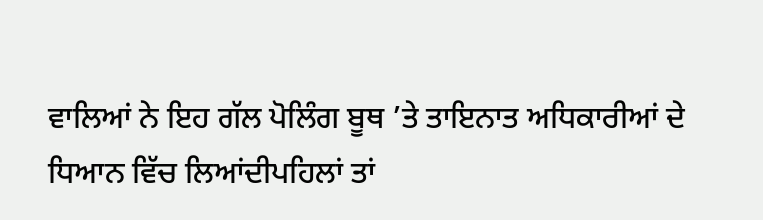ਵਾਲਿਆਂ ਨੇ ਇਹ ਗੱਲ ਪੋਲਿੰਗ ਬੂਥ ’ਤੇ ਤਾਇਨਾਤ ਅਧਿਕਾਰੀਆਂ ਦੇ ਧਿਆਨ ਵਿੱਚ ਲਿਆਂਦੀਪਹਿਲਾਂ ਤਾਂ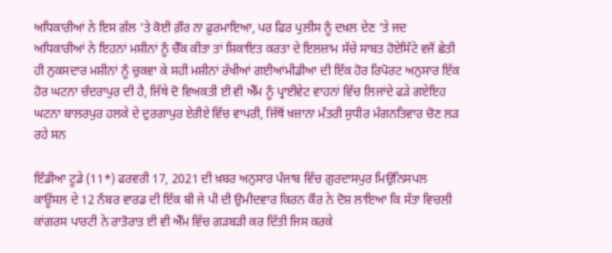ਅਧਿਕਾਰੀਆਂ ਨੇ ਇਸ ਗੱਲ ’ਤੇ ਕੋਈ ਗ਼ੌਰ ਨਾ ਫ਼ੁਰਮਾਇਆ, ਪਰ ਫਿਰ ਪੁਲੀਸ ਨੂੰ ਦਖ਼ਲ ਦੇਣ ’ਤੇ ਜਦ ਅਧਿਕਾਰੀਆਂ ਨੇ ਇਹਨਾਂ ਮਸ਼ੀਨਾਂ ਨੂੰ ਚੈੱਕ ਕੀਤਾ ਤਾਂ ਸ਼ਿਕਾਇਤ ਕਰਤਾ ਦੇ ਇਲਜ਼ਾਮ ਸੱਚੇ ਸਾਬਤ ਹੋਏਸਿੱਟੇ ਵਜੋਂ ਛੇਤੀ ਹੀ ਨੁਕਸਦਾਰ ਮਸ਼ੀਨਾਂ ਨੂੰ ਚੁਕਵਾ ਕੇ ਸਹੀ ਮਸ਼ੀਨਾਂ ਰੱਖੀਆਂ ਗਈਆਂਮੀਡੀਆ ਦੀ ਇੱਕ ਹੋਰ ਰਿਪੋਰਟ ਅਨੁਸਾਰ ਇੱਕ ਹੋਰ ਘਟਨਾ ਚੰਦਰਾਪੁਰ ਦੀ ਹੈ, ਜਿੱਥੇ ਦੋ ਵਿਅਕਤੀ ਈ ਵੀ ਐੱਮ ਨੂੰ ਪ੍ਰਾਈਵੇਟ ਵਾਹਨਾਂ ਵਿੱਚ ਲਿਜਾਂਦੇ ਫੜੇ ਗਏਇਹ ਘਟਨਾ ਬਾਲਰਪੁਰ ਹਲਕੇ ਦੇ ਦੁਰਗਾਪੁਰ ਏਰੀਏ ਵਿੱਚ ਵਾਪਰੀ, ਜਿੱਥੋਂ ਖ਼ਜ਼ਾਨਾ ਮੰਤਰੀ ਸੁਧੀਰ ਮੰਗਨਤਿਵਾਰ ਚੋਣ ਲੜ ਰਹੇ ਸਨ

ਇੰਡੀਆ ਟੂਡੇ (11*) ਫਰਵਰੀ 17, 2021 ਦੀ ਖ਼ਬਰ ਅਨੁਸਾਰ ਪੰਜਾਬ ਵਿੱਚ ਗੁਰਦਾਸਪੁਰ ਮਿਉਨਿਸਪਲ ਕਾਊਂਸਲ ਦੇ 12 ਨੰਬਰ ਵਾਰਡ ਦੀ ਇੱਕ ਬੀ ਜੇ ਪੀ ਦੀ ਉਮੀਦਵਾਰ ਕਿਰਨ ਕੌਰ ਨੇ ਦੋਸ਼ ਲਾਇਆ ਕਿ ਸੱਤਾ ਵਿਚਲੀ ਕਾਂਗਰਸ ਪਾਰਟੀ ਨੇ ਰਾਤੋਰਾਤ ਈ ਵੀ ਐੱਮ ਵਿੱਚ ਗੜਬੜੀ ਕਰ ਦਿੱਤੀ ਜਿਸ ਕਰਕੇ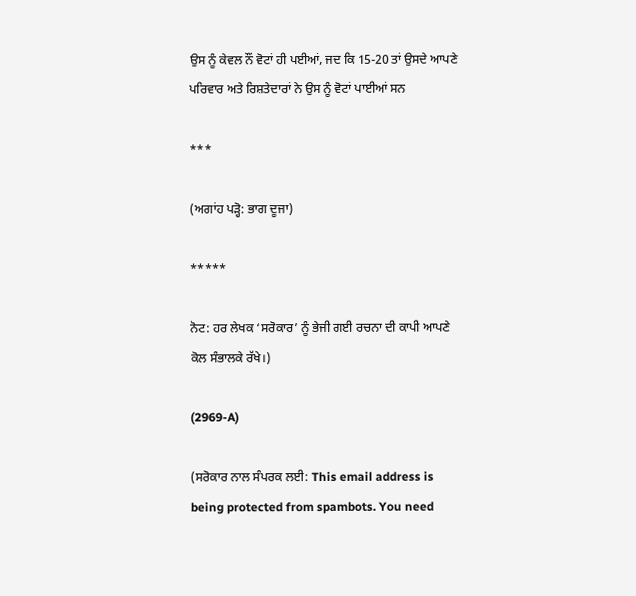ਉਸ ਨੂੰ ਕੇਵਲ ਨੌਂ ਵੋਟਾਂ ਹੀ ਪਈਆਂ, ਜਦ ਕਿ 15-20 ਤਾਂ ਉਸਦੇ ਆਪਣੇ ਪਰਿਵਾਰ ਅਤੇ ਰਿਸ਼ਤੇਦਾਰਾਂ ਨੇ ਉਸ ਨੂੰ ਵੋਟਾਂ ਪਾਈਆਂ ਸਨ

***

(ਅਗਾਂਹ ਪੜ੍ਹੋ: ਭਾਗ ਦੂਜਾ)

*****

ਨੋਟ: ਹਰ ਲੇਖਕ ‘ਸਰੋਕਾਰ’ ਨੂੰ ਭੇਜੀ ਗਈ ਰਚਨਾ ਦੀ ਕਾਪੀ ਆਪਣੇ ਕੋਲ ਸੰਭਾਲਕੇ ਰੱਖੇ।)

(2969-A)

(ਸਰੋਕਾਰ ਨਾਲ ਸੰਪਰਕ ਲਈ: This email address is being protected from spambots. You need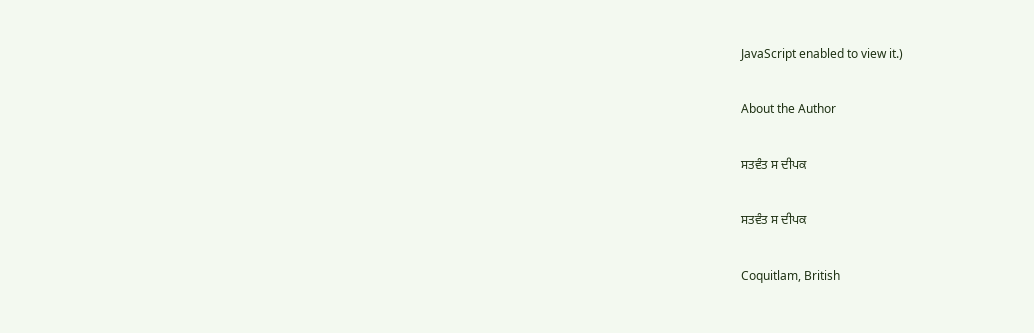JavaScript enabled to view it.)

About the Author

ਸਤਵੰਤ ਸ ਦੀਪਕ

ਸਤਵੰਤ ਸ ਦੀਪਕ

Coquitlam, British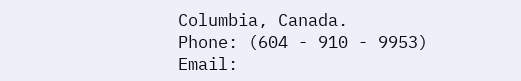Columbia, Canada.
Phone: (604 - 910 - 9953)
Email: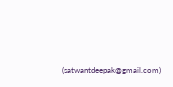(satwantdeepak@gmail.com)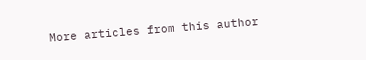More articles from this author